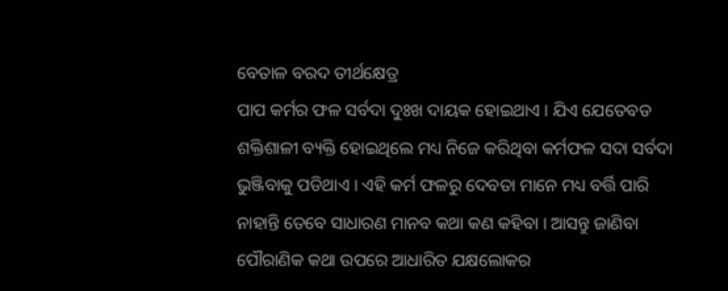ବେତାଳ ବରଦ ତୀର୍ଥକ୍ଷେତ୍ର
ପାପ କର୍ମର ଫଳ ସର୍ବଦା ଦୁଃଖ ଦାୟକ ହୋଇଥାଏ । ଯିଏ ଯେତେବଡ ଶକ୍ତିଶାଳୀ ବ୍ୟକ୍ତି ହୋଇଥିଲେ ମଧ୍ୟ ନିଜେ କରିଥିବା କର୍ମଫଳ ସଦା ସର୍ବଦା ଭୁଞ୍ଜିବାକୁ ପଡିଥାଏ । ଏହି କର୍ମ ଫଳରୁ ଦେବତା ମାନେ ମଧ୍ୟ ବର୍ତ୍ତି ପାରି ନାହାନ୍ତି ତେବେ ସାଧାରଣ ମାନବ କଥା କଣ କହିବା । ଆସନ୍ତୁ ଜାଣିବା ପୌରାଣିକ କଥା ଉପରେ ଆଧାରିତ ଯକ୍ଷଲୋକର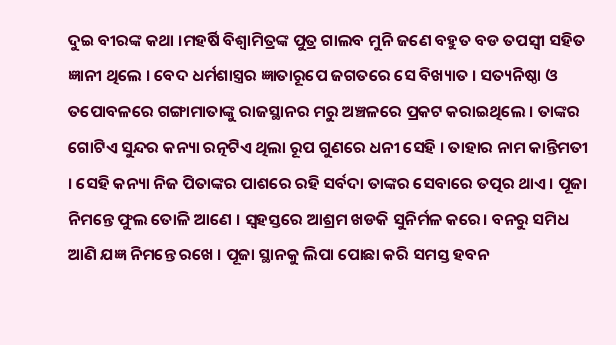ଦୁଇ ବୀରଙ୍କ କଥା ।ମହର୍ଷି ବିଶ୍ବାମିତ୍ରଙ୍କ ପୁତ୍ର ଗାଲବ ମୁନି ଜଣେ ବହୁତ ବଡ ତପସ୍ଵୀ ସହିତ ଜ୍ଞାନୀ ଥିଲେ । ବେଦ ଧର୍ମଶାସ୍ତ୍ରର ଜ୍ଞାତାରୂପେ ଜଗତରେ ସେ ବିଖ୍ୟାତ । ସତ୍ୟନିଷ୍ଠା ଓ ତପୋବଳରେ ଗଙ୍ଗାମାତାଙ୍କୁ ରାଜସ୍ଥାନର ମରୁ ଅଞ୍ଚଳରେ ପ୍ରକଟ କରାଇଥିଲେ । ତାଙ୍କର ଗୋଟିଏ ସୁନ୍ଦର କନ୍ୟା ରତ୍ନଟିଏ ଥିଲା ରୂପ ଗୁଣରେ ଧନୀ ସେହି । ତାହାର ନାମ କାନ୍ତିମତୀ । ସେହି କନ୍ୟା ନିଜ ପିତାଙ୍କର ପାଶରେ ରହି ସର୍ବଦା ତାଙ୍କର ସେବାରେ ତତ୍ପର ଥାଏ । ପୂଜା ନିମନ୍ତେ ଫୁଲ ତୋଳି ଆଣେ । ସ୍ବହସ୍ତରେ ଆଶ୍ରମ ଖଡକି ସୁନିର୍ମଳ କରେ। ବନରୁ ସମିଧ ଆଣି ଯଜ୍ଞ ନିମନ୍ତେ ରଖେ । ପୂଜା ସ୍ଥାନକୁ ଲିପା ପୋଛା କରି ସମସ୍ତ ହବନ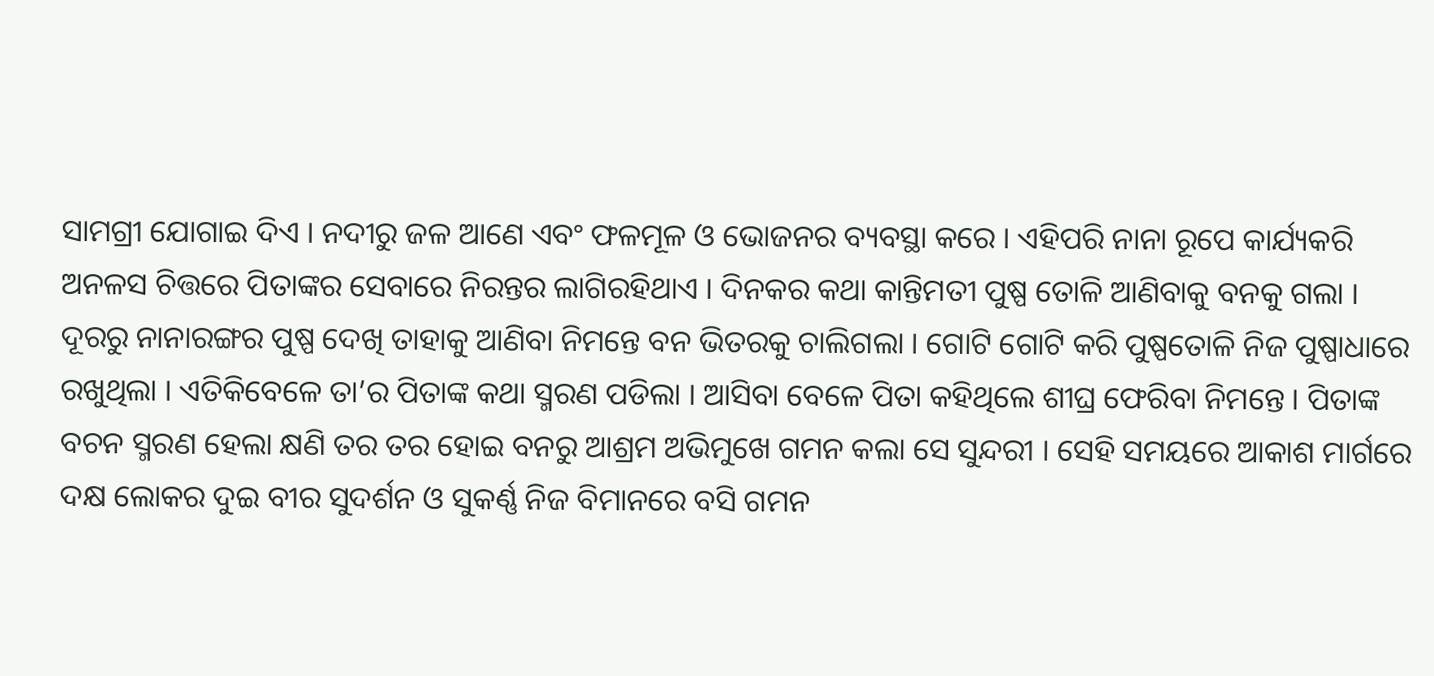ସାମଗ୍ରୀ ଯୋଗାଇ ଦିଏ । ନଦୀରୁ ଜଳ ଆଣେ ଏବଂ ଫଳମୂଳ ଓ ଭୋଜନର ବ୍ୟବସ୍ଥା କରେ । ଏହିପରି ନାନା ରୂପେ କାର୍ଯ୍ୟକରି ଅନଳସ ଚିତ୍ତରେ ପିତାଙ୍କର ସେବାରେ ନିରନ୍ତର ଲାଗିରହିଥାଏ । ଦିନକର କଥା କାନ୍ତିମତୀ ପୁଷ୍ପ ତୋଳି ଆଣିବାକୁ ବନକୁ ଗଲା । ଦୂରରୁ ନାନାରଙ୍ଗର ପୁଷ୍ପ ଦେଖି ତାହାକୁ ଆଣିବା ନିମନ୍ତେ ବନ ଭିତରକୁ ଚାଲିଗଲା । ଗୋଟି ଗୋଟି କରି ପୁଷ୍ପତୋଳି ନିଜ ପୁଷ୍ପାଧାରେ ରଖୁଥିଲା । ଏତିକିବେଳେ ତା’ର ପିତାଙ୍କ କଥା ସ୍ମରଣ ପଡିଲା । ଆସିବା ବେଳେ ପିତା କହିଥିଲେ ଶୀଘ୍ର ଫେରିବା ନିମନ୍ତେ । ପିତାଙ୍କ ବଚନ ସ୍ମରଣ ହେଲା କ୍ଷଣି ତର ତର ହୋଇ ବନରୁ ଆଶ୍ରମ ଅଭିମୁଖେ ଗମନ କଲା ସେ ସୁନ୍ଦରୀ । ସେହି ସମୟରେ ଆକାଶ ମାର୍ଗରେ ଦକ୍ଷ ଲୋକର ଦୁଇ ବୀର ସୁଦର୍ଶନ ଓ ସୁକର୍ଣ୍ଣ ନିଜ ବିମାନରେ ବସି ଗମନ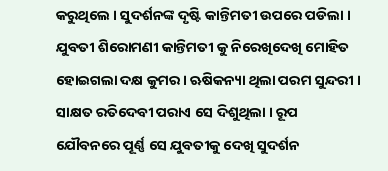କରୁଥିଲେ । ସୁଦର୍ଶନଙ୍କ ଦୃଷ୍ଟି କାନ୍ତିମତୀ ଉପରେ ପଡିଲା । ଯୁବତୀ ଶିରୋମଣୀ କାନ୍ତିମତୀ କୁ ନିରେଖିଦେଖି ମୋହିତ ହୋଇଗଲା ଦକ୍ଷ କୁମର । ଋଷିକନ୍ୟା ଥିଲା ପରମ ସୁନ୍ଦରୀ । ସାକ୍ଷତ ରତିଦେବୀ ପରାଏ ସେ ଦିଶୁଥିଲା । ରୂପ ଯୌବନରେ ପୂର୍ଣ୍ଣ ସେ ଯୁବତୀକୁ ଦେଖି ସୁଦର୍ଶନ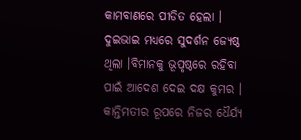କାମବାଣରେ ପୀଡିତ ହେଲା । ଦୁଇଭାଇ ମଧ୍ୟରେ ସୁଦର୍ଶନ ଜ୍ୟେଷ୍ଠ ଥିଲା ।ବିମାନକୁ ଭୂପୃଷ୍ଠରେ ରହିବା ପାଇଁ ଆଦେଶ ଦେଇ ଦକ୍ଷ କୁମର । କାନ୍ତିମତୀର ରୂପରେ ନିଜର ଧୈର୍ଯ୍ୟ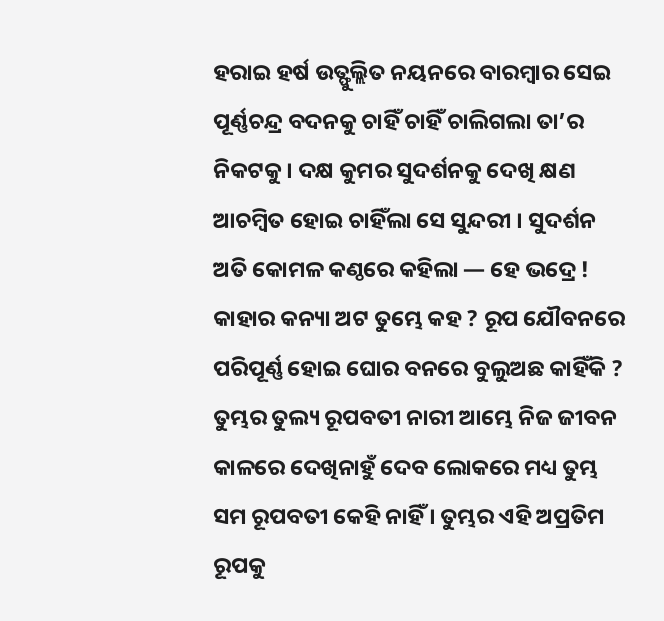ହରାଇ ହର୍ଷ ଉତ୍ଫୁଲ୍ଲିତ ନୟନରେ ବାରମ୍ବାର ସେଇ ପୂର୍ଣ୍ଣଚନ୍ଦ୍ର ବଦନକୁ ଚାହିଁ ଚାହିଁ ଚାଲିଗଲା ତା’ର ନିକଟକୁ । ଦକ୍ଷ କୁମର ସୁଦର୍ଶନକୁ ଦେଖି କ୍ଷଣ ଆଚମ୍ବିତ ହୋଇ ଚାହିଁଲା ସେ ସୁନ୍ଦରୀ । ସୁଦର୍ଶନ ଅତି କୋମଳ କଣ୍ଠରେ କହିଲା — ହେ ଭଦ୍ରେ ! କାହାର କନ୍ୟା ଅଟ ତୁମ୍ଭେ କହ ? ରୂପ ଯୌବନରେ ପରିପୂର୍ଣ୍ଣ ହୋଇ ଘୋର ବନରେ ବୁଲୁଅଛ କାହିଁକି ? ତୁମ୍ଭର ତୁଲ୍ୟ ରୂପବତୀ ନାରୀ ଆମ୍ଭେ ନିଜ ଜୀବନ କାଳରେ ଦେଖିନାହୁଁ ଦେବ ଲୋକରେ ମଧ୍ୟ ତୁମ୍ଭ ସମ ରୂପବତୀ କେହି ନାହିଁ । ତୁମ୍ଭର ଏହି ଅପ୍ରତିମ ରୂପକୁ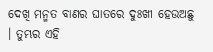ଦେଖି ମନ୍ମତ ବାଣର ଘାତରେ ଦୁଃଖୀ ହେଉଅଛୁ । ତୁମ୍ଭର ଏହି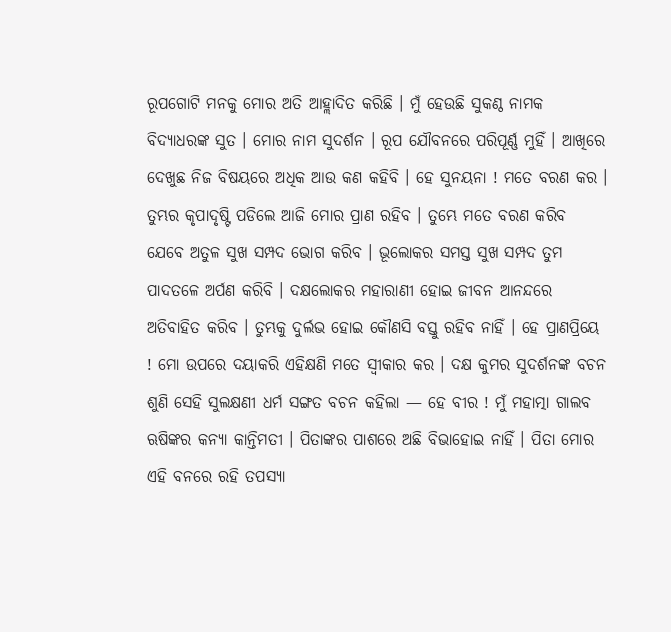ରୂପଗୋଟି ମନକୁ ମୋର ଅତି ଆହ୍ଲାଦିତ କରିଛି । ମୁଁ ହେଉଛି ସୁକଣ୍ଠ ନାମକ ବିଦ୍ୟାଧରଙ୍କ ସୁତ । ମୋର ନାମ ସୁଦର୍ଶନ । ରୂପ ଯୌବନରେ ପରିପୂର୍ଣ୍ଣ ମୁହିଁ । ଆଖିରେ ଦେଖୁଛ ନିଜ ବିଷୟରେ ଅଧିକ ଆଉ କଣ କହିବି । ହେ ସୁନୟନା ! ମତେ ବରଣ କର । ତୁମ୍ଭର କୃପାଦୃଷ୍ଟି ପଡିଲେ ଆଜି ମୋର ପ୍ରାଣ ରହିବ । ତୁମ୍ଭେ ମତେ ବରଣ କରିବ ଯେବେ ଅତୁଳ ସୁଖ ସମ୍ପଦ ଭୋଗ କରିବ । ଭୂଲୋକର ସମସ୍ତ ସୁଖ ସମ୍ପଦ ତୁମ ପାଦତଳେ ଅର୍ପଣ କରିବି । ଦକ୍ଷଲୋକର ମହାରାଣୀ ହୋଇ ଜୀବନ ଆନନ୍ଦରେ ଅତିବାହିତ କରିବ । ତୁମ୍ଭକୁ ଦୁର୍ଲଭ ହୋଇ କୌଣସି ବସ୍ତୁ ରହିବ ନାହିଁ । ହେ ପ୍ରାଣପ୍ରିୟେ ! ମୋ ଉପରେ ଦୟାକରି ଏହିକ୍ଷଣି ମତେ ସ୍ବୀକାର କର । ଦକ୍ଷ କୁମର ସୁଦର୍ଶନଙ୍କ ବଚନ ଶୁଣି ସେହି ସୁଲକ୍ଷଣୀ ଧର୍ମ ସଙ୍ଗତ ବଚନ କହିଲା — ହେ ବୀର ! ମୁଁ ମହାତ୍ମା ଗାଲବ ଋଷିଙ୍କର କନ୍ୟା କାନ୍ତିମତୀ । ପିତାଙ୍କର ପାଶରେ ଅଛି ବିଭାହୋଇ ନାହିଁ । ପିତା ମୋର ଏହି ବନରେ ରହି ତପସ୍ୟା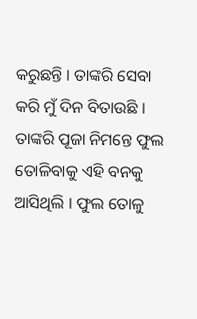କରୁଛନ୍ତି । ତାଙ୍କରି ସେବା କରି ମୁଁ ଦିନ ବିତାଉଛି । ତାଙ୍କରି ପୂଜା ନିମନ୍ତେ ଫୁଲ ତୋଳିବାକୁ ଏହି ବନକୁ ଆସିଥିଲି । ଫୁଲ ତୋଳୁ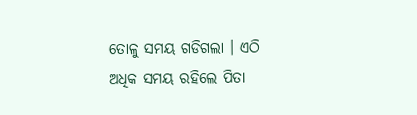ତୋଳୁ ସମୟ ଗଡିଗଲା । ଏଠି ଅଧିକ ସମୟ ରହିଲେ ପିତା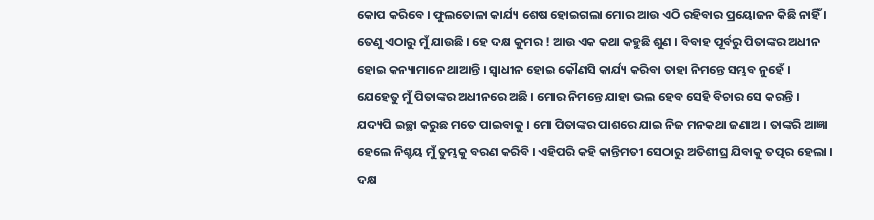କୋପ କରିବେ । ଫୁଲତୋଳା କାର୍ଯ୍ୟ ଶେଷ ହୋଇଗଲା ମୋର ଆଉ ଏଠି ରହିବାର ପ୍ରୟୋଜନ କିଛି ନାହିଁ । ତେଣୁ ଏଠାରୁ ମୁଁ ଯାଉଛି । ହେ ଦକ୍ଷ କୁମର ! ଆଉ ଏକ କଥା କହୁଛି ଶୁଣ । ବିବାହ ପୂର୍ବରୁ ପିତାଙ୍କର ଅଧୀନ ହୋଇ କନ୍ୟାମାନେ ଥାଆନ୍ତି । ସ୍ବାଧୀନ ହୋଇ କୌଣସି କାର୍ଯ୍ୟ କରିବା ତାହା ନିମନ୍ତେ ସମ୍ଭବ ନୁହେଁ । ଯେହେତୁ ମୁଁ ପିତାଙ୍କର ଅଧୀନରେ ଅଛି । ମୋର ନିମନ୍ତେ ଯାହା ଭଲ ହେବ ସେହି ବିଚାର ସେ କରନ୍ତି । ଯଦ୍ୟପି ଇଚ୍ଛା କରୁଛ ମତେ ପାଇବାକୁ । ମୋ ପିତାଙ୍କର ପାଶରେ ଯାଇ ନିଜ ମନକଥା ଜଣାଅ । ତାଙ୍କରି ଆଜ୍ଞା ହେଲେ ନିଶ୍ଚୟ ମୁଁ ତୁମ୍ଭକୁ ବରଣ କରିବି । ଏହିପରି କହି କାନ୍ତିମତୀ ସେଠାରୁ ଅତିଶୀଘ୍ର ଯିବାକୁ ତତ୍ପର ହେଲା । ଦକ୍ଷ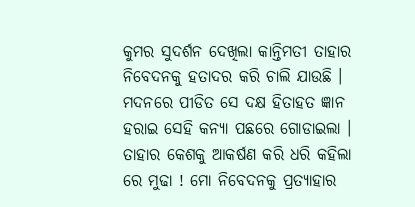କୁମର ସୁଦର୍ଶନ ଦେଖିଲା କାନ୍ତିମତୀ ତାହାର ନିବେଦନକୁ ହତାଦର କରି ଚାଲି ଯାଉଛି । ମଦନରେ ପୀଡିତ ସେ ଦକ୍ଷ ହିତାହତ ଜ୍ଞାନ ହରାଇ ସେହି କନ୍ୟା ପଛରେ ଗୋଡାଇଲା । ତାହାର କେଶକୁ ଆକର୍ଷଣ କରି ଧରି କହିଲା ରେ ମୁଢା ! ମୋ ନିବେଦନକୁ ପ୍ରତ୍ୟାହାର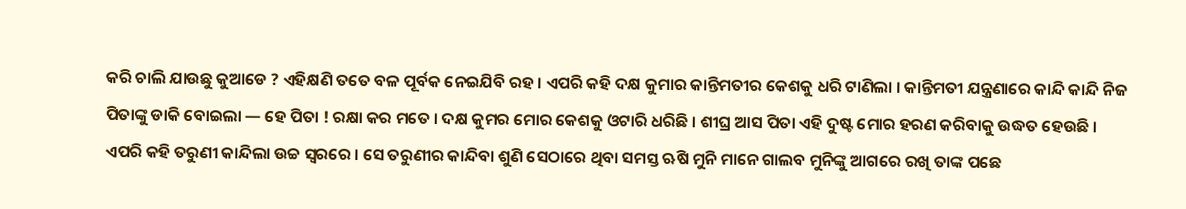କରି ଚାଲି ଯାଉଛୁ କୁଆଡେ ? ଏହିକ୍ଷଣି ତତେ ବଳ ପୂର୍ବକ ନେଇଯିବି ରହ । ଏପରି କହି ଦକ୍ଷ କୁମାର କାନ୍ତିମତୀର କେଶକୁ ଧରି ଟାଣିଲା । କାନ୍ତିମତୀ ଯନ୍ତ୍ରଣାରେ କାନ୍ଦି କାନ୍ଦି ନିଜ ପିତାଙ୍କୁ ଡାକି ବୋଇଲା — ହେ ପିତା ! ରକ୍ଷା କର ମତେ । ଦକ୍ଷ କୁମର ମୋର କେଶକୁ ଓଟାରି ଧରିଛି । ଶୀଘ୍ର ଆସ ପିତା ଏହି ଦୁଷ୍ଟ ମୋର ହରଣ କରିବାକୁ ଉଦ୍ଧତ ହେଉଛି । ଏପରି କହି ତରୁଣୀ କାନ୍ଦିଲା ଉଚ୍ଚ ସ୍ବରରେ । ସେ ତରୁଣୀର କାନ୍ଦିବା ଶୁଣି ସେଠାରେ ଥିବା ସମସ୍ତ ଋଷି ମୁନି ମାନେ ଗାଲବ ମୁନିଙ୍କୁ ଆଗରେ ରଖି ତାଙ୍କ ପଛେ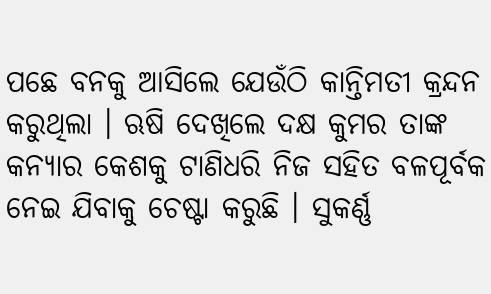ପଛେ ବନକୁ ଆସିଲେ ଯେଉଁଠି କାନ୍ତିମତୀ କ୍ରନ୍ଦନ କରୁଥିଲା । ଋଷି ଦେଖିଲେ ଦକ୍ଷ କୁମର ତାଙ୍କ କନ୍ୟାର କେଶକୁ ଟାଣିଧରି ନିଜ ସହିତ ବଳପୂର୍ବକ ନେଇ ଯିବାକୁ ଚେଷ୍ଟା କରୁଛି । ସୁକର୍ଣ୍ଣ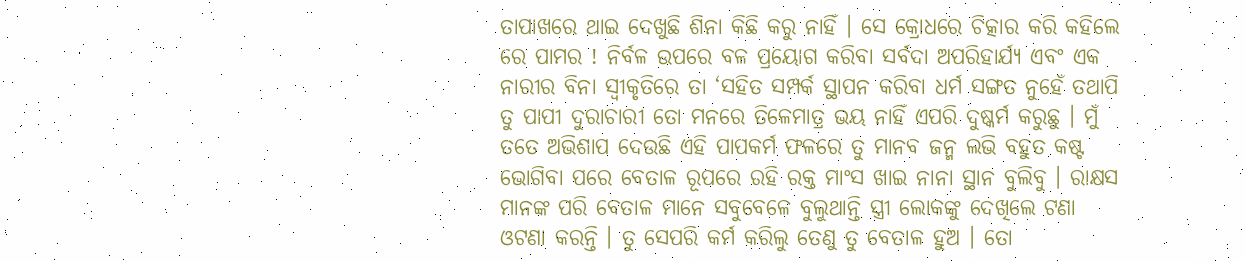ତାପାଖରେ ଥାଇ ଦେଖୁଛି ଶିନା କିଛି କରୁ ନାହିଁ । ସେ କ୍ରୋଧରେ ଚିତ୍କାର କରି କହିଲେ ରେ ପାମର ! ନିର୍ବଳ ଉପରେ ବଳ ପ୍ରୟୋଗ କରିବା ସର୍ବଦା ଅପରିହାର୍ଯ୍ୟ ଏବଂ ଏକ ନାରୀର ବିନା ସ୍ବୀକୃତିରେ ତା ‘ସହିତ ସମ୍ପର୍କ ସ୍ଥାପନ କରିବା ଧର୍ମ ସଙ୍ଗତ ନୁହେଁ ତଥାପି ତୁ ପାପୀ ଦୁରାଚାରୀ ତୋ ମନରେ ତିଳେମାତ୍ର ଭୟ ନାହିଁ ଏପରି ଦୁଷ୍କର୍ମ କରୁଛୁ । ମୁଁ ତତେ ଅଭିଶାପ ଦେଉଛି ଏହି ପାପକର୍ମ ଫଳରେ ତୁ ମାନବ ଜନ୍ମ ଲଭି ବହୁତ କଷ୍ଟ ଭୋଗିବା ପରେ ବେତାଳ ରୂପରେ ରହି ରକ୍ତ ମାଂସ ଖାଇ ନାନା ସ୍ଥାନ ବୁଲିବୁ । ରାକ୍ଷସ ମାନଙ୍କ ପରି ବେତାଳ ମାନେ ସବୁବେଳେ ବୁଲୁଥାନ୍ତି ସ୍ତ୍ରୀ ଲୋକଙ୍କୁ ଦେଖିଲେ ଟଣା ଓଟଣା କରନ୍ତି । ତୁ ସେପରି କର୍ମ କରିଲୁ ତେଣୁ ତୁ ବେତାଳ ହୁଅ । ତୋ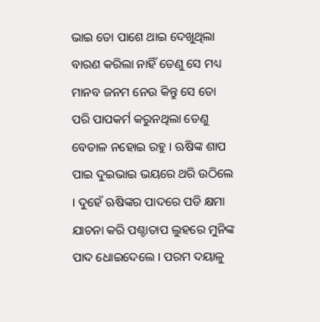ଭାଇ ତୋ ପାଶେ ଥାଇ ଦେଖୁଥିଲା ବାରଣ କରିଲା ନାହିଁ ତେଣୁ ସେ ମଧ୍ୟ ମାନବ ଜନମ ନେଉ କିନ୍ତୁ ସେ ତୋ ପରି ପାପକର୍ମ କରୁନଥିଲା ତେଣୁ ବେତାଳ ନହୋଇ ରହୁ । ଋଷିଙ୍କ ଶାପ ପାଇ ଦୁଇଭାଇ ଭୟରେ ଥରି ଉଠିଲେ । ଦୁହେଁ ଋଷିଙ୍କର ପାଦରେ ପଡି କ୍ଷମା ଯାଚନା କରି ପଶ୍ଚାତାପ ଲୁହରେ ମୁନିଙ୍କ ପାଦ ଧୋଇଦେଲେ । ପରମ ଦୟାଳୁ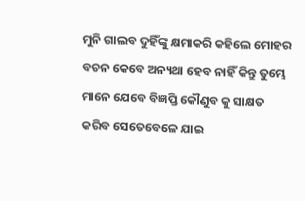ମୁନି ଗାଲବ ଦୁହିଁଙ୍କୁ କ୍ଷମାକରି କହିଲେ ମୋହର ବଚନ କେବେ ଅନ୍ୟଥା ହେବ ନାହିଁ କିନ୍ତୁ ତୁମ୍ଭେ ମାନେ ଯେବେ ବିଜ୍ଞପ୍ତି କୌଣୁବ କୁ ସାକ୍ଷତ କରିବ ସେତେବେଳେ ଯାଇ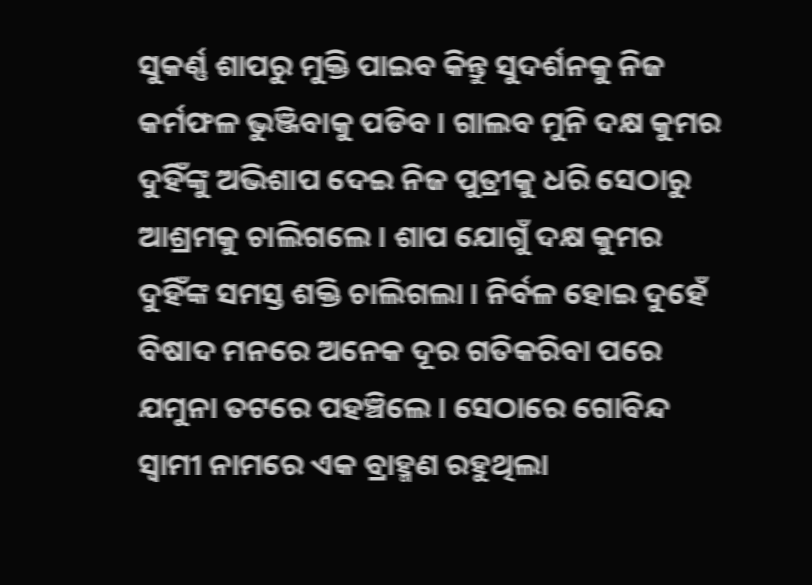ସୁକର୍ଣ୍ଣ ଶାପରୁ ମୁକ୍ତି ପାଇବ କିନ୍ତୁ ସୁଦର୍ଶନକୁ ନିଜ କର୍ମଫଳ ଭୁଞ୍ଜିବାକୁ ପଡିବ । ଗାଲବ ମୁନି ଦକ୍ଷ କୁମର ଦୁହିଁଙ୍କୁ ଅଭିଶାପ ଦେଇ ନିଜ ପୁତ୍ରୀକୁ ଧରି ସେଠାରୁ ଆଶ୍ରମକୁ ଚାଲିଗଲେ । ଶାପ ଯୋଗୁଁ ଦକ୍ଷ କୁମର ଦୁହିଁଙ୍କ ସମସ୍ତ ଶକ୍ତି ଚାଲିଗଲା । ନିର୍ବଳ ହୋଇ ଦୁହେଁ ବିଷାଦ ମନରେ ଅନେକ ଦୂର ଗତିକରିବା ପରେ ଯମୁନା ତଟରେ ପହଞ୍ଚିଲେ । ସେଠାରେ ଗୋବିନ୍ଦ ସ୍ବାମୀ ନାମରେ ଏକ ବ୍ରାହ୍ମଣ ରହୁଥିଲା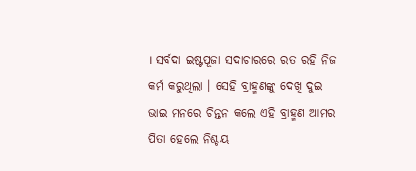। ସର୍ବଦା ଇଷ୍ଟପୂଜା ସଦାଚାରରେ ରତ ରହି ନିଜ କର୍ମ କରୁଥିଲା । ସେହି ବ୍ରାହ୍ମଣଙ୍କୁ ଦେଖି ଦୁଇ ଭାଇ ମନରେ ଚିନ୍ତନ କଲେ ଏହି ବ୍ରାହ୍ମଣ ଆମର ପିତା ହେଲେ ନିଶ୍ଚୟ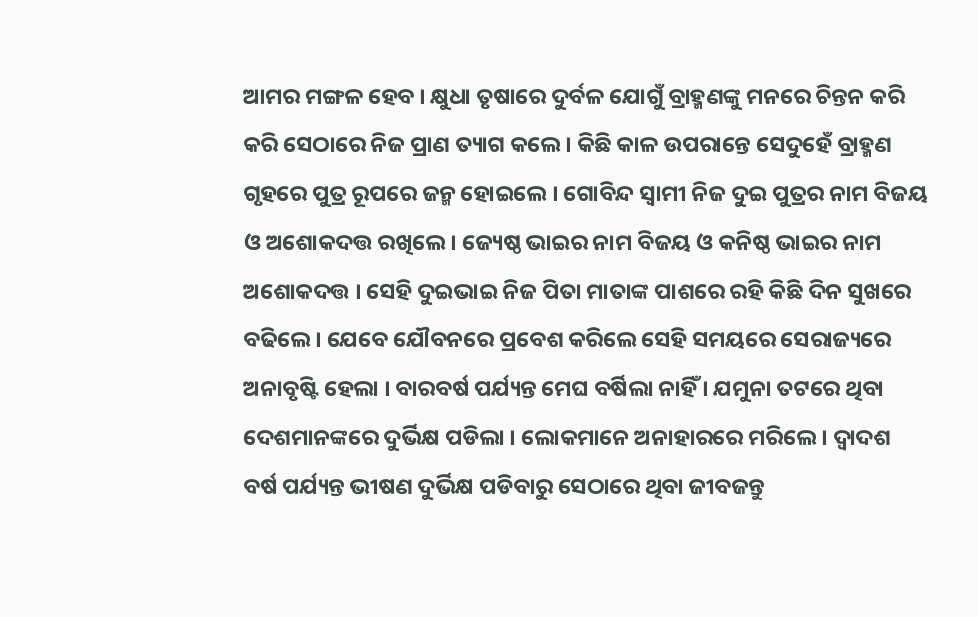ଆମର ମଙ୍ଗଳ ହେବ । କ୍ଷୁଧା ତୃଷାରେ ଦୁର୍ବଳ ଯୋଗୁଁ ବ୍ରାହ୍ମଣଙ୍କୁ ମନରେ ଚିନ୍ତନ କରି କରି ସେଠାରେ ନିଜ ପ୍ରାଣ ତ୍ୟାଗ କଲେ । କିଛି କାଳ ଉପରାନ୍ତେ ସେଦୁହେଁ ବ୍ରାହ୍ମଣ ଗୃହରେ ପୁତ୍ର ରୂପରେ ଜନ୍ମ ହୋଇଲେ । ଗୋବିନ୍ଦ ସ୍ବାମୀ ନିଜ ଦୁଇ ପୁତ୍ରର ନାମ ବିଜୟ ଓ ଅଶୋକଦତ୍ତ ରଖିଲେ। ଜ୍ୟେଷ୍ଠ ଭାଇର ନାମ ବିଜୟ ଓ କନିଷ୍ଠ ଭାଇର ନାମ ଅଶୋକଦତ୍ତ । ସେହି ଦୁଇଭାଇ ନିଜ ପିତା ମାତାଙ୍କ ପାଶରେ ରହି କିଛି ଦିନ ସୁଖରେ ବଢିଲେ । ଯେବେ ଯୌବନରେ ପ୍ରବେଶ କରିଲେ ସେହି ସମୟରେ ସେରାଜ୍ୟରେ ଅନାବୃଷ୍ଟି ହେଲା । ବାରବର୍ଷ ପର୍ଯ୍ୟନ୍ତ ମେଘ ବର୍ଷିଲା ନାହିଁ । ଯମୁନା ତଟରେ ଥିବା ଦେଶମାନଙ୍କରେ ଦୁର୍ଭିକ୍ଷ ପଡିଲା । ଲୋକମାନେ ଅନାହାରରେ ମରିଲେ । ଦ୍ବାଦଶ ବର୍ଷ ପର୍ଯ୍ୟନ୍ତ ଭୀଷଣ ଦୁର୍ଭିକ୍ଷ ପଡିବାରୁ ସେଠାରେ ଥିବା ଜୀବଜନ୍ତୁ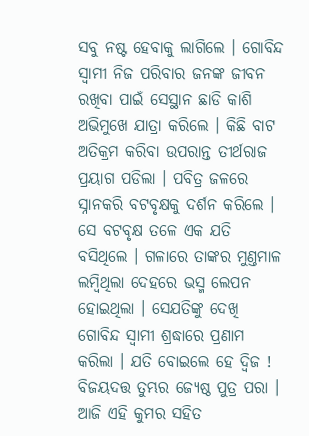ସବୁ ନଷ୍ଟ ହେବାକୁ ଲାଗିଲେ । ଗୋବିନ୍ଦ ସ୍ବାମୀ ନିଜ ପରିବାର ଜନଙ୍କ ଜୀବନ ରଖିବା ପାଇଁ ସେସ୍ଥାନ ଛାଡି କାଶି ଅଭିମୁଖେ ଯାତ୍ରା କରିଲେ । କିଛି ବାଟ ଅତିକ୍ରମ କରିବା ଉପରାନ୍ତ ତୀର୍ଥରାଜ ପ୍ରୟାଗ ପଡିଲା । ପବିତ୍ର ଜଳରେ ସ୍ନାନକରି ବଟବୃକ୍ଷକୁ ଦର୍ଶନ କରିଲେ । ସେ ବଟବୃକ୍ଷ ତଳେ ଏକ ଯତି ବସିଥିଲେ । ଗଳାରେ ତାଙ୍କର ମୁଣ୍ତମାଳ ଲମ୍ବିଥିଲା ଦେହରେ ଭସ୍ମ ଲେପନ ହୋଇଥିଲା । ସେଯତିଙ୍କୁ ଦେଖି ଗୋବିନ୍ଦ ସ୍ବାମୀ ଶ୍ରଦ୍ଧାରେ ପ୍ରଣାମ କରିଲା । ଯତି ବୋଇଲେ ହେ ଦ୍ବିଜ ! ବିଜୟଦତ୍ତ ତୁମ୍ଭର ଜ୍ୟେଷ୍ଠ ପୁତ୍ର ପରା । ଆଜି ଏହି କୁମର ସହିତ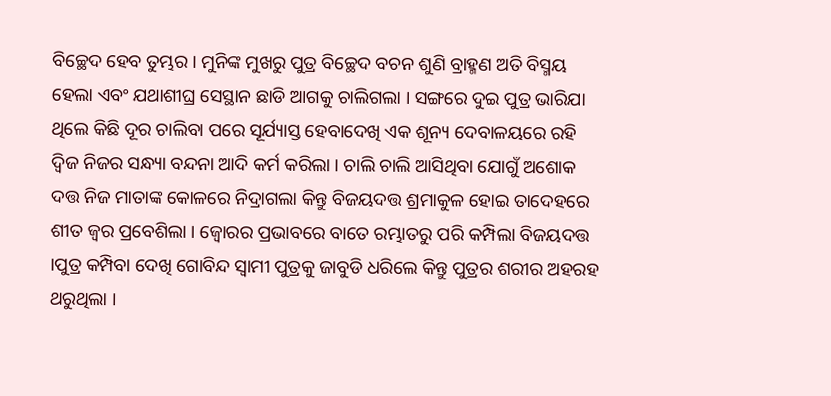ବିଚ୍ଛେଦ ହେବ ତୁମ୍ଭର । ମୁନିଙ୍କ ମୁଖରୁ ପୁତ୍ର ବିଚ୍ଛେଦ ବଚନ ଶୁଣି ବ୍ରାହ୍ମଣ ଅତି ବିସ୍ମୟ ହେଲା ଏବଂ ଯଥାଶୀଘ୍ର ସେସ୍ଥାନ ଛାଡି ଆଗକୁ ଚାଲିଗଲା । ସଙ୍ଗରେ ଦୁଇ ପୁତ୍ର ଭାରିଯା ଥିଲେ କିଛି ଦୂର ଚାଲିବା ପରେ ସୂର୍ଯ୍ୟାସ୍ତ ହେବାଦେଖି ଏକ ଶୂନ୍ୟ ଦେବାଳୟରେ ରହି ଦ୍ବିଜ ନିଜର ସନ୍ଧ୍ୟା ବନ୍ଦନା ଆଦି କର୍ମ କରିଲା । ଚାଲି ଚାଲି ଆସିଥିବା ଯୋଗୁଁ ଅଶୋକ ଦତ୍ତ ନିଜ ମାତାଙ୍କ କୋଳରେ ନିଦ୍ରାଗଲା କିନ୍ତୁ ବିଜୟଦତ୍ତ ଶ୍ରମାକୁଳ ହୋଇ ତାଦେହରେ ଶୀତ ଜ୍ବର ପ୍ରବେଶିଲା । ଜ୍ବୋରର ପ୍ରଭାବରେ ବାତେ ରମ୍ଭାତରୁ ପରି କମ୍ପିଲା ବିଜୟଦତ୍ତ ।ପୁତ୍ର କମ୍ପିବା ଦେଖି ଗୋବିନ୍ଦ ସ୍ବାମୀ ପୁତ୍ରକୁ ଜାବୁଡି ଧରିଲେ କିନ୍ତୁ ପୁତ୍ରର ଶରୀର ଅହରହ ଥରୁଥିଲା ।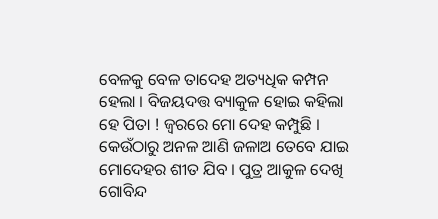ବେଳକୁ ବେଳ ତାଦେହ ଅତ୍ୟଧିକ କମ୍ପନ ହେଲା । ବିଜୟଦତ୍ତ ବ୍ୟାକୁଳ ହୋଇ କହିଲା ହେ ପିତା ! ଜ୍ବରରେ ମୋ ଦେହ କମ୍ପୁଛି । କେଉଁଠାରୁ ଅନଳ ଆଣି ଜଳାଅ ତେବେ ଯାଇ ମୋଦେହର ଶୀତ ଯିବ । ପୁତ୍ର ଆକୁଳ ଦେଖି ଗୋବିନ୍ଦ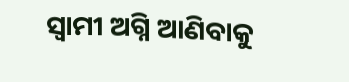ସ୍ବାମୀ ଅଗ୍ନି ଆଣିବାକୁ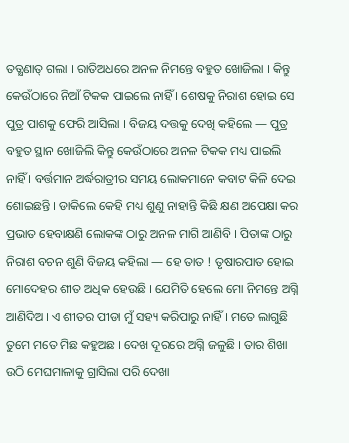ତତ୍କ୍ଷଣାତ୍ ଗଲା । ରାତିଅଧରେ ଅନଳ ନିମନ୍ତେ ବହୁତ ଖୋଜିଲା । କିନ୍ତୁ କେଉଁଠାରେ ନିଆଁ ଟିକକ ପାଇଲେ ନାହିଁ । ଶେଷକୁ ନିରାଶ ହୋଇ ସେ ପୁତ୍ର ପାଶକୁ ଫେରି ଆସିଲା । ବିଜୟ ଦତ୍ତକୁ ଦେଖି କହିଲେ — ପୁତ୍ର ବହୁତ ସ୍ଥାନ ଖୋଜିଲି କିନ୍ତୁ କେଉଁଠାରେ ଅନଳ ଟିକକ ମଧ୍ୟ ପାଇଲି ନାହିଁ । ବର୍ତ୍ତମାନ ଅର୍ଦ୍ଧରାତ୍ରୀର ସମୟ ଲୋକମାନେ କବାଟ କିଳି ଦେଇ ଶୋଇଛନ୍ତି । ଡାକିଲେ କେହି ମଧ୍ୟ ଶୁଣୁ ନାହାନ୍ତି କିଛି କ୍ଷଣ ଅପେକ୍ଷା କର ପ୍ରଭାତ ହେବାକ୍ଷଣି ଲୋକଙ୍କ ଠାରୁ ଅନଳ ମାଗି ଆଣିବି । ପିତାଙ୍କ ଠାରୁ ନିରାଶ ବଚନ ଶୁଣି ବିଜୟ କହିଲା — ହେ ତାତ ! ତୃଷାରପାତ ହୋଇ ମୋଦେହର ଶୀତ ଅଧିକ ହେଉଛି । ଯେମିତି ହେଲେ ମୋ ନିମନ୍ତେ ଅଗ୍ନି ଆଣିଦିଅ । ଏ ଶୀତର ପୀଡା ମୁଁ ସହ୍ୟ କରିପାରୁ ନାହିଁ । ମତେ ଲାଗୁଛି ତୁମେ ମତେ ମିଛ କହୁଅଛ । ଦେଖ ଦୂରରେ ଅଗ୍ନି ଜଳୁଛି । ତାର ଶିଖା ଉଠି ମେଘମାଳାକୁ ଗ୍ରାସିଲା ପରି ଦେଖା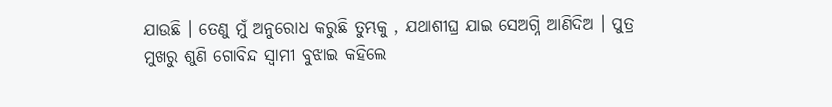ଯାଉଛି । ତେଣୁ ମୁଁ ଅନୁରୋଧ କରୁଛି ତୁମ୍ଭକୁ , ଯଥାଶୀଘ୍ର ଯାଇ ସେଅଗ୍ନି ଆଣିଦିଅ । ପୁତ୍ର ମୁଖରୁ ଶୁଣି ଗୋବିନ୍ଦ ସ୍ବାମୀ ବୁଝାଇ କହିଲେ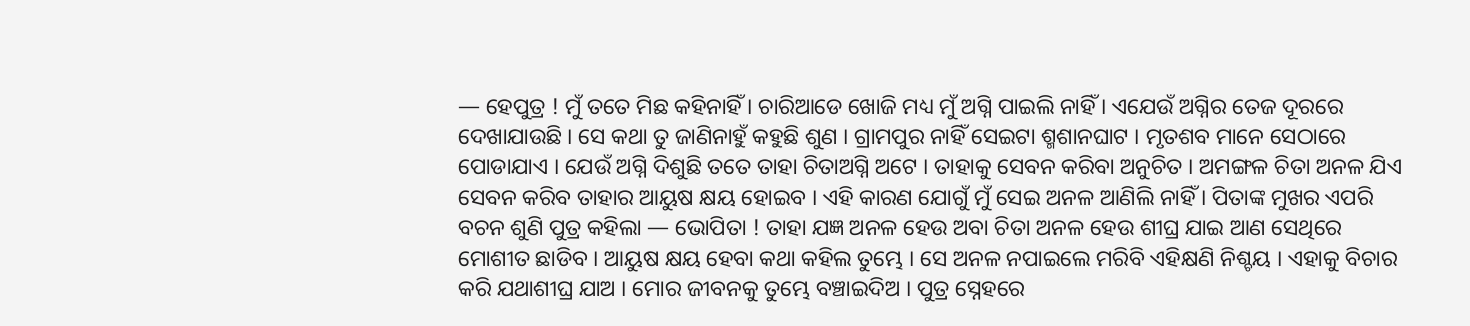— ହେପୁତ୍ର ! ମୁଁ ତତେ ମିଛ କହିନାହିଁ । ଚାରିଆଡେ ଖୋଜି ମଧ୍ୟ ମୁଁ ଅଗ୍ନି ପାଇଲି ନାହିଁ । ଏଯେଉଁ ଅଗ୍ନିର ତେଜ ଦୂରରେ ଦେଖାଯାଉଛି । ସେ କଥା ତୁ ଜାଣିନାହୁଁ କହୁଛି ଶୁଣ । ଗ୍ରାମପୁର ନାହିଁ ସେଇଟା ଶ୍ମଶାନଘାଟ । ମୃତଶବ ମାନେ ସେଠାରେ ପୋଡାଯାଏ । ଯେଉଁ ଅଗ୍ନି ଦିଶୁଛି ତତେ ତାହା ଚିତାଅଗ୍ନି ଅଟେ । ତାହାକୁ ସେବନ କରିବା ଅନୁଚିତ । ଅମଙ୍ଗଳ ଚିତା ଅନଳ ଯିଏ ସେବନ କରିବ ତାହାର ଆୟୁଷ କ୍ଷୟ ହୋଇବ । ଏହି କାରଣ ଯୋଗୁଁ ମୁଁ ସେଇ ଅନଳ ଆଣିଲି ନାହିଁ । ପିତାଙ୍କ ମୁଖର ଏପରି ବଚନ ଶୁଣି ପୁତ୍ର କହିଲା — ଭୋପିତା ! ତାହା ଯଜ୍ଞ ଅନଳ ହେଉ ଅବା ଚିତା ଅନଳ ହେଉ ଶୀଘ୍ର ଯାଇ ଆଣ ସେଥିରେ ମୋଶୀତ ଛାଡିବ । ଆୟୁଷ କ୍ଷୟ ହେବା କଥା କହିଲ ତୁମ୍ଭେ । ସେ ଅନଳ ନପାଇଲେ ମରିବି ଏହିକ୍ଷଣି ନିଶ୍ଚୟ । ଏହାକୁ ବିଚାର କରି ଯଥାଶୀଘ୍ର ଯାଅ । ମୋର ଜୀବନକୁ ତୁମ୍ଭେ ବଞ୍ଚାଇଦିଅ । ପୁତ୍ର ସ୍ନେହରେ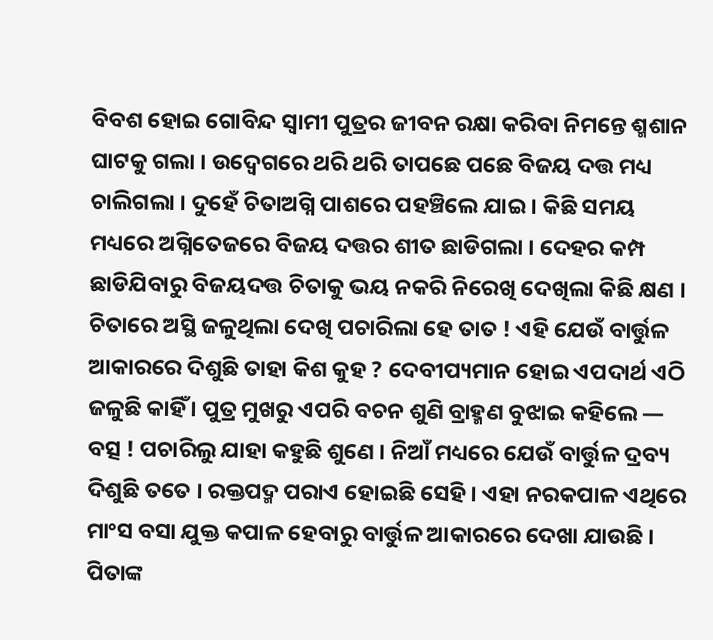ବିବଶ ହୋଇ ଗୋବିନ୍ଦ ସ୍ବାମୀ ପୁତ୍ରର ଜୀବନ ରକ୍ଷା କରିବା ନିମନ୍ତେ ଶ୍ମଶାନ ଘାଟକୁ ଗଲା । ଉଦ୍ବେଗରେ ଥରି ଥରି ତାପଛେ ପଛେ ବିଜୟ ଦତ୍ତ ମଧ୍ୟ ଚାଲିଗଲା । ଦୁହେଁ ଚିତାଅଗ୍ନି ପାଶରେ ପହଞ୍ଚିଲେ ଯାଇ । କିଛି ସମୟ ମଧ୍ୟରେ ଅଗ୍ନିତେଜରେ ବିଜୟ ଦତ୍ତର ଶୀତ ଛାଡିଗଲା । ଦେହର କମ୍ପ ଛାଡିଯିବାରୁ ବିଜୟଦତ୍ତ ଚିତାକୁ ଭୟ ନକରି ନିରେଖି ଦେଖିଲା କିଛି କ୍ଷଣ । ଚିତାରେ ଅସ୍ଥି ଜଳୁଥିଲା ଦେଖି ପଚାରିଲା ହେ ତାତ ! ଏହି ଯେଉଁ ବାର୍ତ୍ତୁଳ ଆକାରରେ ଦିଶୁଛି ତାହା କିଶ କୁହ ? ଦେବୀପ୍ୟମାନ ହୋଇ ଏପଦାର୍ଥ ଏଠି ଜଳୁଛି କାହିଁ । ପୁତ୍ର ମୁଖରୁ ଏପରି ବଚନ ଶୁଣି ବ୍ରାହ୍ମଣ ବୁଝାଇ କହିଲେ — ବତ୍ସ ! ପଚାରିଲୁ ଯାହା କହୁଛି ଶୁଣେ । ନିଆଁ ମଧ୍ୟରେ ଯେଉଁ ବାର୍ତ୍ତୁଳ ଦ୍ରବ୍ୟ ଦିଶୁଛି ତତେ । ରକ୍ତପଦ୍ମ ପରାଏ ହୋଇଛି ସେହି । ଏହା ନରକପାଳ ଏଥିରେ ମାଂସ ବସା ଯୁକ୍ତ କପାଳ ହେବାରୁ ବାର୍ତ୍ତୁଳ ଆକାରରେ ଦେଖା ଯାଉଛି । ପିତାଙ୍କ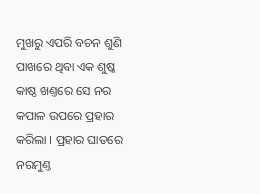ମୁଖରୁ ଏପରି ବଚନ ଶୁଣି ପାଖରେ ଥିବା ଏକ ଶୁଷ୍କ କାଷ୍ଠ ଖଣ୍ତରେ ସେ ନର କପାଳ ଉପରେ ପ୍ରହାର କରିଲା । ପ୍ରହାର ଘାତରେ ନରମୁଣ୍ତ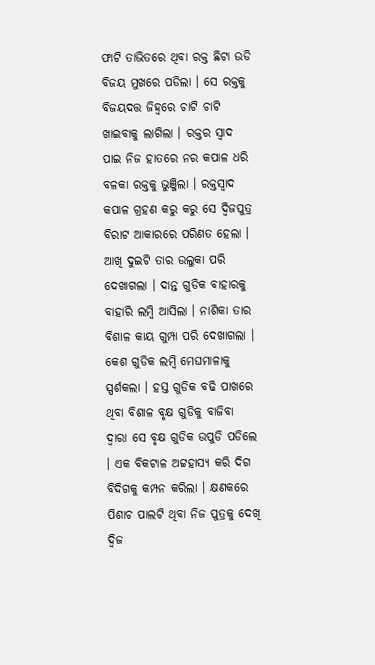ଫାଟି ତାଭିତରେ ଥିବା ରକ୍ତ ଛିଟା ଉଡି ବିଜୟ ମୁଖରେ ପଡିଲା । ସେ ରକ୍ତକୁ ବିଜୟଦତ୍ତ ଜିହ୍ବରେ ଚାଟି ଚାଟି ଖାଇବାକୁ ଲାଗିଲା । ରକ୍ତର ସ୍ବାଦ ପାଇ ନିଜ ହାତରେ ନର କପାଳ ଧରି ବଳକା ରକ୍ତକୁ ଭୁଞ୍ଜିଲା । ରକ୍ତସ୍ବାଦ କପାଳ ଗ୍ରହଣ କରୁ କରୁ ସେ ଦ୍ବିଜପୁତ୍ର ବିରାଟ ଆକାରରେ ପରିଣତ ହେଲା । ଆଖି ଦୁଇଟି ତାର ଉଲୁକା ପରି ଦେଖାଗଲା । ଦାନ୍ତ ଗୁଡିକ ବାହାରକୁ ବାହାରି ଲମ୍ବି ଆସିଲା । ନାଶିକା ତାର ବିଶାଳ କାୟ ଗୁମ୍ପା ପରି ଦେଖାଗଲା । କେଶ ଗୁଡିକ ଲମ୍ବି ମେଘମାଳାକୁ ସ୍ପର୍ଶକଲା । ହସ୍ତ ଗୁଡିକ ବଢି ପାଖରେ ଥିବା ବିଶାଳ ବୃକ୍ଷ ଗୁଡିକୁ ବାଜିବା ଦ୍ବାରା ସେ ବୃକ୍ଷ ଗୁଡିକ ଉପୁଡି ପଡିଲେ । ଏକ ବିକଟାଳ ଅଟ୍ଟହାସ୍ୟ କରି ଦିଗ ବିଦିଗକୁ କମ୍ପନ କରିଲା । କ୍ଷଣକରେ ପିଶାଚ ପାଲଟି ଥିବା ନିଜ ପୁତ୍ରକୁ ଦେଖି ଦ୍ବିଜ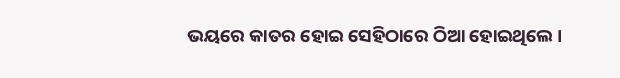ଭୟରେ କାତର ହୋଇ ସେହିଠାରେ ଠିଆ ହୋଇଥିଲେ ।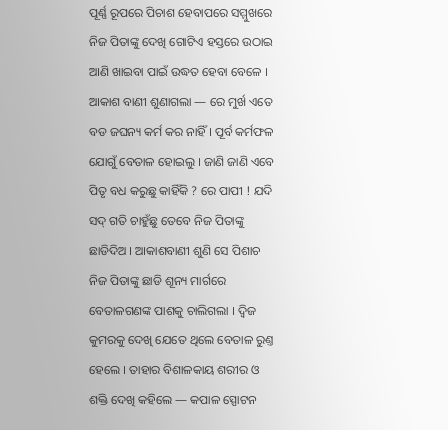ପୂର୍ଣ୍ଣ ରୂପରେ ପିଚାଶ ହେବାପରେ ସମ୍ମୁଖରେ ନିଜ ପିତାଙ୍କୁ ଦେଖି ଗୋଟିଏ ହସ୍ତରେ ଉଠାଇ ଆଣି ଖାଇବା ପାଇଁ ଉଦ୍ଧତ ହେବା ବେଳେ । ଆକାଶ ବାଣୀ ଶୁଣାଗଲା — ରେ ମୁର୍ଖ ଏତେ ବଡ ଜଘନ୍ୟ କର୍ମ କର ନାହିଁ । ପୂର୍ବ କର୍ମଫଳ ଯୋଗୁଁ ବେତାଳ ହୋଇଲୁ । ଜାଣି ଜାଣି ଏବେ ପିତୃ ବଧ କରୁଛୁ କାହିଁକି ? ରେ ପାପୀ ! ଯଦି ସଦ୍ ଗତି ଚାହୁଁଛୁ ତେବେ ନିଜ ପିତାଙ୍କୁ ଛାଡିଦିଅ । ଆକାଶବାଣୀ ଶୁଣି ସେ ପିଶାଚ ନିଜ ପିତାଙ୍କୁ ଛାଡି ଶୂନ୍ୟ ମାର୍ଗରେ ବେତାଳଗଣଙ୍କ ପାଶକୁ ଚାଲିଗଲା । ଦ୍ବିଜ କୁମରକୁ ଦେଖି ଯେତେ ଥିଲେ ବେତାଳ ରୁଣ୍ତ ହେଲେ । ତାହାର ବିଶାଳକାୟ ଶରୀର ଓ ଶକ୍ତି ଦେଖି କହିଲେ — କପାଳ ସ୍ପୋଟନ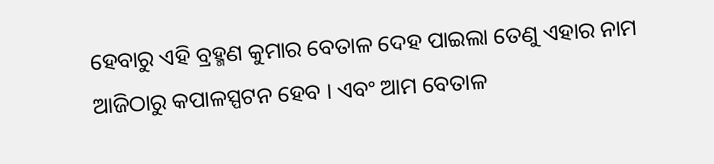ହେବାରୁ ଏହି ବ୍ରହ୍ମଣ କୁମାର ବେତାଳ ଦେହ ପାଇଲା ତେଣୁ ଏହାର ନାମ ଆଜିଠାରୁ କପାଳସ୍ପଟନ ହେବ । ଏବଂ ଆମ ବେତାଳ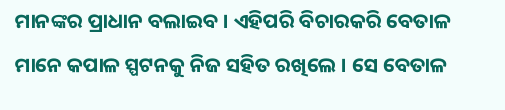ମାନଙ୍କର ପ୍ରାଧାନ ବଲାଇବ । ଏହିପରି ବିଚାରକରି ବେତାଳ ମାନେ କପାଳ ସ୍ପଟନକୁ ନିଜ ସହିତ ରଖିଲେ । ସେ ବେତାଳ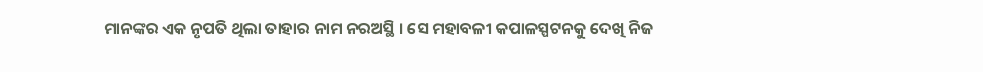ମାନଙ୍କର ଏକ ନୃପତି ଥିଲା ତାହାର ନାମ ନରଅସ୍ଥି । ସେ ମହାବଳୀ କପାଳସ୍ପଟନକୁ ଦେଖି ନିଜ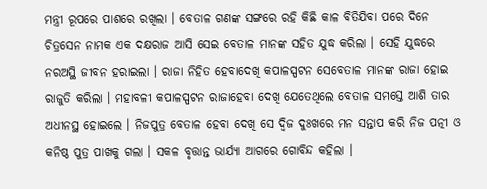ମନ୍ତ୍ରୀ ରୂପରେ ପାଶରେ ରଖିଲା । ବେତାଳ ଗଣଙ୍କ ସଙ୍ଗରେ ରହି କିଛି କାଳ ବିତିଯିବା ପରେ ଦିନେ ଚିତ୍ରସେନ ନାମକ ଏକ ଦକ୍ଷରାଜ ଆସି ସେଇ ବେତାଳ ମାନଙ୍କ ସହିତ ଯୁଦ୍ଧ କରିଲା । ସେହି ଯୁଦ୍ଧରେ ନରଅସ୍ଥି ଜୀବନ ହରାଇଲା । ରାଜା ନିହିତ ହେବାଦେଖି କପାଳସ୍ପଟନ ସେବେତାଳ ମାନଙ୍କ ରାଜା ହୋଇ ରାଜୁତି କରିଲା । ମହାବଳୀ କପାଳସ୍ପଟନ ରାଜାହେବା ଦେଖି ଯେତେଥିଲେ ବେତାଳ ସମସ୍ତେ ଆଶି ତାର ଅଧୀନସ୍ଥ ହୋଇଲେ । ନିଜପୁତ୍ର ବେତାଳ ହେବା ଦେଖି ସେ ଦ୍ବିଜ ଦୁଃଖରେ ମନ ସନ୍ତାପ କରି ନିଜ ପତ୍ନୀ ଓ କନିଷ୍ଠ ପୁତ୍ର ପାଖକୁ ଗଲା । ସକଳ ବୃତ୍ତାନ୍ତ ଭାର୍ଯ୍ୟା ଆଗରେ ଗୋବିନ୍ଦ କହିଲା ।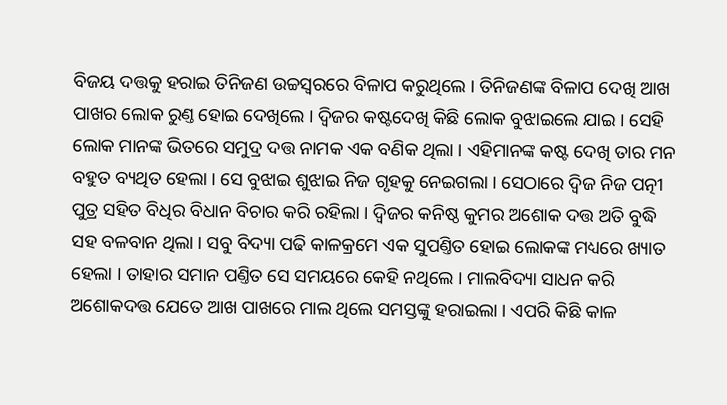ବିଜୟ ଦତ୍ତକୁ ହରାଇ ତିନିଜଣ ଉଚ୍ଚସ୍ବରରେ ବିଳାପ କରୁଥିଲେ । ତିନିଜଣଙ୍କ ବିଳାପ ଦେଖି ଆଖ ପାଖର ଲୋକ ରୁଣ୍ତ ହୋଇ ଦେଖିଲେ । ଦ୍ବିଜର କଷ୍ଟଦେଖି କିଛି ଲୋକ ବୁଝାଇଲେ ଯାଇ । ସେହି ଲୋକ ମାନଙ୍କ ଭିତରେ ସମୁଦ୍ର ଦତ୍ତ ନାମକ ଏକ ବଣିକ ଥିଲା । ଏହିମାନଙ୍କ କଷ୍ଟ ଦେଖି ତାର ମନ ବହୁତ ବ୍ୟଥିତ ହେଲା । ସେ ବୁଝାଇ ଶୁଝାଇ ନିଜ ଗୃହକୁ ନେଇଗଲା । ସେଠାରେ ଦ୍ବିଜ ନିଜ ପତ୍ନୀ ପୁତ୍ର ସହିତ ବିଧିର ବିଧାନ ବିଚାର କରି ରହିଲା । ଦ୍ବିଜର କନିଷ୍ଠ କୁମର ଅଶୋକ ଦତ୍ତ ଅତି ବୁଦ୍ଧି ସହ ବଳବାନ ଥିଲା । ସବୁ ବିଦ୍ୟା ପଢି କାଳକ୍ରମେ ଏକ ସୁପଣ୍ତିତ ହୋଇ ଲୋକଙ୍କ ମଧ୍ୟରେ ଖ୍ୟାତ ହେଲା । ତାହାର ସମାନ ପଣ୍ତିତ ସେ ସମୟରେ କେହି ନଥିଲେ । ମାଲବିଦ୍ୟା ସାଧନ କରି ଅଶୋକଦତ୍ତ ଯେତେ ଆଖ ପାଖରେ ମାଲ ଥିଲେ ସମସ୍ତଙ୍କୁ ହରାଇଲା । ଏପରି କିଛି କାଳ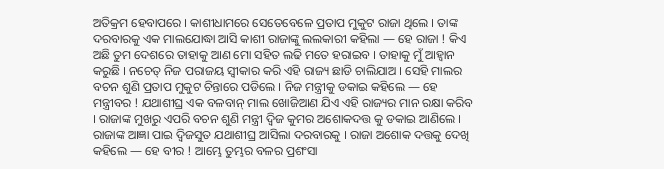ଅତିକ୍ରମ ହେବାପରେ । କାଶୀଧାମରେ ସେତେବେଳେ ପ୍ରତାପ ମୁକୁଟ ରାଜା ଥିଲେ । ତାଙ୍କ ଦରବାରକୁ ଏକ ମାଲଯୋଦ୍ଧା ଆସି କାଶୀ ରାଜାଙ୍କୁ ଲଲକାରୀ କହିଲା — ହେ ରାଜା ! କିଏ ଅଛି ତୁମ ଦେଶରେ ତାହାକୁ ଆଣ ମୋ ସହିତ ଲଢି ମତେ ହରାଇବ । ତାହାକୁ ମୁଁ ଆହ୍ବାନ କରୁଛି । ନଚେତ୍ ନିଜ ପରାଜୟ ସ୍ବୀକାର କରି ଏହି ରାଜ୍ୟ ଛାଡି ଚାଲିଯାଅ । ସେହି ମାଲର ବଚନ ଶୁଣି ପ୍ରତାପ ମୁକୁଟ ଚିନ୍ତାରେ ପଡିଲେ । ନିଜ ମନ୍ତ୍ରୀକୁ ଡକାଇ କହିଲେ — ହେ ମନ୍ତ୍ରୀବର ! ଯଥାଶୀଘ୍ର ଏକ ବଳବାନ୍ ମାଲ ଖୋଜିଆଣ ଯିଏ ଏହି ରାଜ୍ୟର ମାନ ରକ୍ଷା କରିବ । ରାଜାଙ୍କ ମୁଖରୁ ଏପରି ବଚନ ଶୁଣି ମନ୍ତ୍ରୀ ଦ୍ବିଜ କୁମର ଅଶୋକଦତ୍ତ କୁ ଡକାଇ ଆଣିଲେ । ରାଜାଙ୍କ ଆଜ୍ଞା ପାଇ ଦ୍ବିଜସୁତ ଯଥାଶୀଘ୍ର ଆସିଲା ଦରବାରକୁ । ରାଜା ଅଶୋକ ଦତ୍ତକୁ ଦେଖି କହିଲେ — ହେ ବୀର ! ଆମ୍ଭେ ତୁମ୍ଭର ବଳର ପ୍ରଶଂସା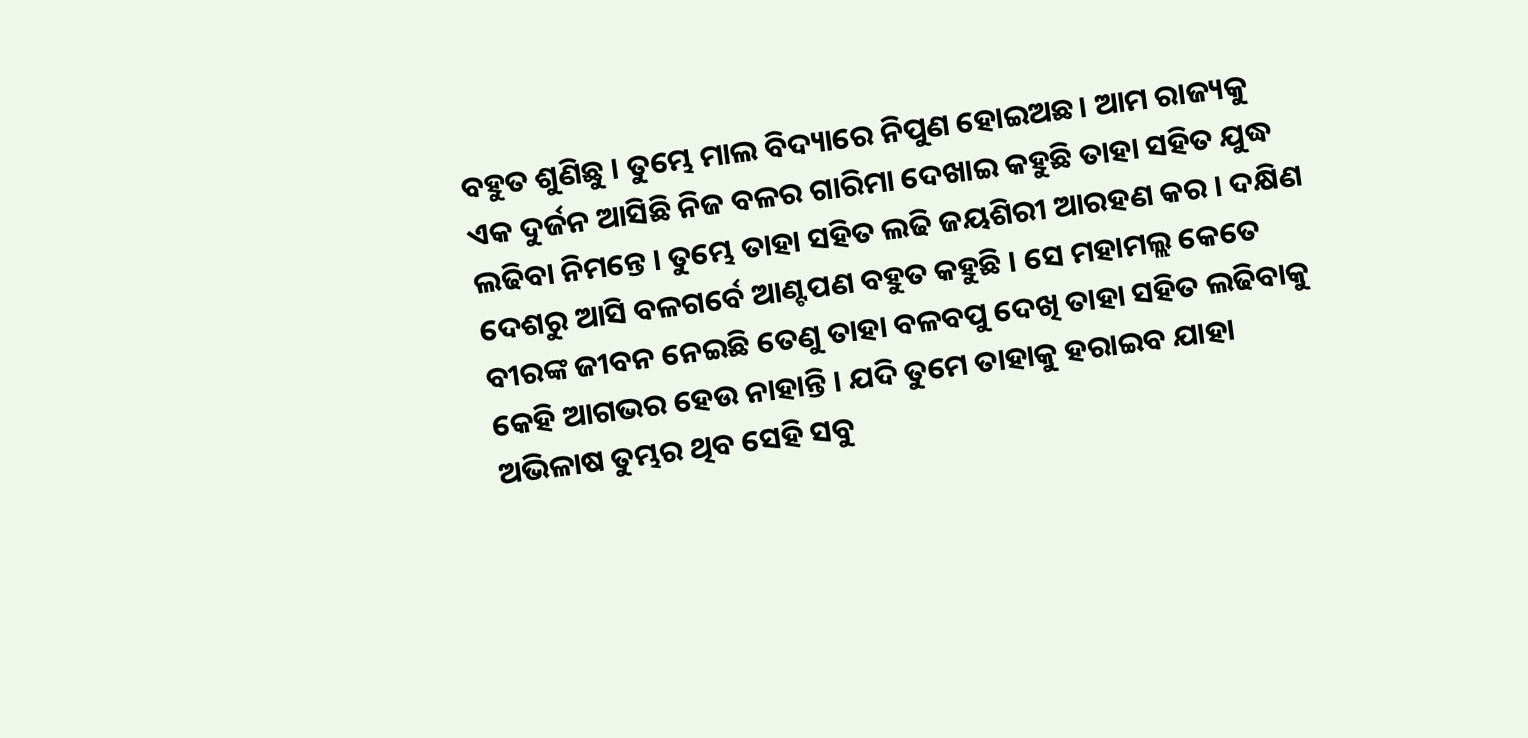ବହୁତ ଶୁଣିଛୁ । ତୁମ୍ଭେ ମାଲ ବିଦ୍ୟାରେ ନିପୁଣ ହୋଇଅଛ। ଆମ ରାଜ୍ୟକୁ ଏକ ଦୁର୍ଜନ ଆସିଛି ନିଜ ବଳର ଗାରିମା ଦେଖାଇ କହୁଛି ତାହା ସହିତ ଯୁଦ୍ଧ ଲଢିବା ନିମନ୍ତେ । ତୁମ୍ଭେ ତାହା ସହିତ ଲଢି ଜୟଶିରୀ ଆରହଣ କର । ଦକ୍ଷିଣ ଦେଶରୁ ଆସି ବଳଗର୍ବେ ଆଣ୍ଟପଣ ବହୁତ କହୁଛି । ସେ ମହାମଲ୍ଲ କେତେ ବୀରଙ୍କ ଜୀବନ ନେଇଛି ତେଣୁ ତାହା ବଳବପୁ ଦେଖି ତାହା ସହିତ ଲଢିବାକୁ କେହି ଆଗଭର ହେଉ ନାହାନ୍ତି । ଯଦି ତୁମେ ତାହାକୁ ହରାଇବ ଯାହା ଅଭିଳାଷ ତୁମ୍ଭର ଥିବ ସେହି ସବୁ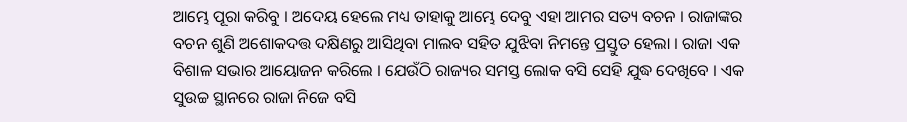ଆମ୍ଭେ ପୂରା କରିବୁ । ଅଦେୟ ହେଲେ ମଧ୍ୟ ତାହାକୁ ଆମ୍ଭେ ଦେବୁ ଏହା ଆମର ସତ୍ୟ ବଚନ । ରାଜାଙ୍କର ବଚନ ଶୁଣି ଅଶୋକଦତ୍ତ ଦକ୍ଷିଣରୁ ଆସିଥିବା ମାଲବ ସହିତ ଯୁଝିବା ନିମନ୍ତେ ପ୍ରସ୍ତୁତ ହେଲା । ରାଜା ଏକ ବିଶାଳ ସଭାର ଆୟୋଜନ କରିଲେ । ଯେଉଁଠି ରାଜ୍ୟର ସମସ୍ତ ଲୋକ ବସି ସେହି ଯୁଦ୍ଧ ଦେଖିବେ । ଏକ ସୁଉଚ୍ଚ ସ୍ଥାନରେ ରାଜା ନିଜେ ବସି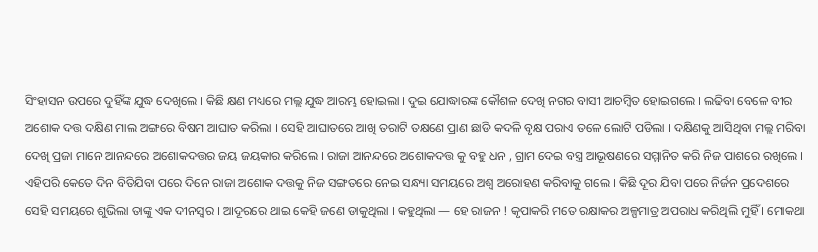ସିଂହାସନ ଉପରେ ଦୁହିଁଙ୍କ ଯୁଦ୍ଧ ଦେଖିଲେ । କିଛି କ୍ଷଣ ମଧ୍ୟରେ ମଲ୍ଲ ଯୁଦ୍ଧ ଆରମ୍ଭ ହୋଇଲା । ଦୁଇ ଯୋଦ୍ଧାରଙ୍କ କୌଶଳ ଦେଖି ନଗର ବାସୀ ଆଚମ୍ବିତ ହୋଇଗଲେ । ଲଢିବା ବେଳେ ବୀର ଅଶୋକ ଦତ୍ତ ଦକ୍ଷିଣ ମାଲ ଅଙ୍ଗରେ ବିଷମ ଆଘାତ କରିଲା । ସେହି ଆଘାତରେ ଆଖି ତରାଟି ତକ୍ଷଣେ ପ୍ରାଣ ଛାଡି କଦଳି ବୃକ୍ଷ ପରାଏ ତଳେ ଲୋଟି ପଡିଲା । ଦକ୍ଷିଣକୁ ଆସିଥିବା ମଲ୍ଲ ମରିବା ଦେଖି ପ୍ରଜା ମାନେ ଆନନ୍ଦରେ ଅଶୋକଦତ୍ତର ଜୟ ଜୟକାର କରିଲେ । ରାଜା ଆନନ୍ଦରେ ଅଶୋକଦତ୍ତ କୁ ବହୁ ଧନ , ଗ୍ରାମ ଦେଇ ବସ୍ତ୍ର ଆଭୂଷଣରେ ସମ୍ମାନିତ କରି ନିଜ ପାଶରେ ରଖିଲେ । ଏହିପରି କେତେ ଦିନ ବିତିଯିବା ପରେ ଦିନେ ରାଜା ଅଶୋକ ଦତ୍ତକୁ ନିଜ ସଙ୍ଗତରେ ନେଇ ସନ୍ଧ୍ୟା ସମୟରେ ଅଶ୍ବ ଅରୋହଣ କରିବାକୁ ଗଲେ । କିଛି ଦୂର ଯିବା ପରେ ନିର୍ଜନ ପ୍ରଦେଶରେ ସେହି ସମୟରେ ଶୁଭିଲା ତାଙ୍କୁ ଏକ ଦୀନସ୍ବର । ଆଦୂରରେ ଥାଇ କେହି ଜଣେ ଡାକୁଥିଲା । କହୁଥିଲା — ହେ ରାଜନ ! କୃପାକରି ମତେ ରକ୍ଷାକର ଅଳ୍ପମାତ୍ର ଅପରାଧ କରିଥିଲି ମୁହିଁ । ମୋକଥା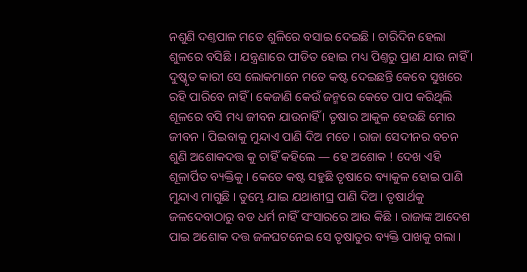ନଶୁଣି ଦଣ୍ତପାଳ ମତେ ଶୁଳିରେ ବସାଇ ଦେଇଛି । ଚାରିଦିନ ହେଲା ଶୁଳରେ ବସିଛି । ଯନ୍ତ୍ରଣାରେ ପୀଡିତ ହୋଇ ମଧ୍ୟ ପିଣ୍ତରୁ ପ୍ରାଣ ଯାଉ ନାହିଁ । ଦୁଷ୍କୃତ କାରୀ ସେ ଲୋକମାନେ ମତେ କଷ୍ଟ ଦେଇଛନ୍ତି କେବେ ସୁଖରେ ରହି ପାରିବେ ନାହିଁ । କେଜାଣି କେଉଁ ଜନ୍ମରେ କେତେ ପାପ କରିଥିଲି ଶୂଳରେ ବସି ମଧ୍ୟ ଜୀବନ ଯାଉନାହିଁ । ତୃଷାର ଆକୁଳ ହେଉଛି ମୋର ଜୀବନ । ପିଇବାକୁ ମୁନ୍ଦାଏ ପାଣି ଦିଅ ମତେ । ରାଜା ସେଦୀନର ବଚନ ଶୁଣି ଅଶୋକଦତ୍ତ କୁ ଚାହିଁ କହିଲେ — ହେ ଅଶୋକ ! ଦେଖ ଏହି ଶୂଳାର୍ପିତ ବ୍ୟକ୍ତିକୁ । କେତେ କଷ୍ଟ ସହୁଛି ତୃଷାରେ ବ୍ୟାକୁଳ ହୋଇ ପାଣି ମୁନ୍ଦାଏ ମାଗୁଛି । ତୁମ୍ଭେ ଯାଇ ଯଥାଶୀଘ୍ର ପାଣି ଦିଅ । ତୃଷାର୍ଥକୁ ଜଳଦେବାଠାରୁ ବଡ ଧର୍ମ ନାହିଁ ସଂସାରରେ ଆଉ କିଛି । ରାଜାଙ୍କ ଆଦେଶ ପାଇ ଅଶୋକ ଦତ୍ତ ଜଳଘଟନେଇ ସେ ତୃଷାତୁର ବ୍ୟକ୍ତି ପାଖକୁ ଗଲା ।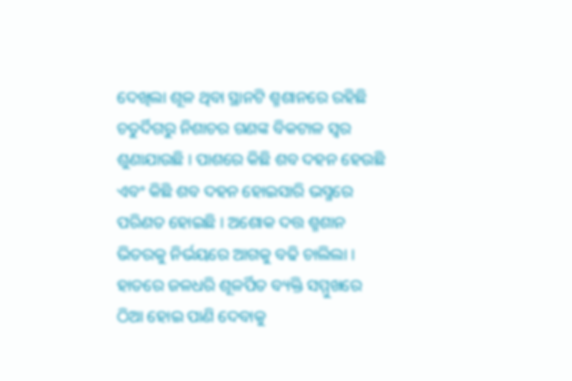ଦେଖିଲା ଶୂଳ ଥିବା ସ୍ଥାନଟି ଶ୍ମଶାନରେ ରହିଛି ଚତୁର୍ଦିଗରୁ ନିଶାଚର ଗଣଙ୍କ ବିକଟାଳ ସ୍ବର ଶୁଣାଯାଉଛି । ପାଶରେ କିଛି ଶବ ଦହନ ହେଉଛି ଏବଂ କିଛି ଶବ ଦହନ ହୋଇସାରି ଭସ୍ମରେ ପରିଣତ ହୋଇଛି । ଅଶୋକ ଦତ୍ତ ଶ୍ମଶାନ ଭିତରକୁ ନିର୍ଭୟରେ ଆଗକୁ ବଢି ଚାଲିଲା । ହାତରେ ଜଳଧରି ଶୂଳର୍ପିତ ବ୍ୟକ୍ତି ସମ୍ମୁଖରେ ଠିଆ ହୋଇ ପାଣି ଦେବାକୁ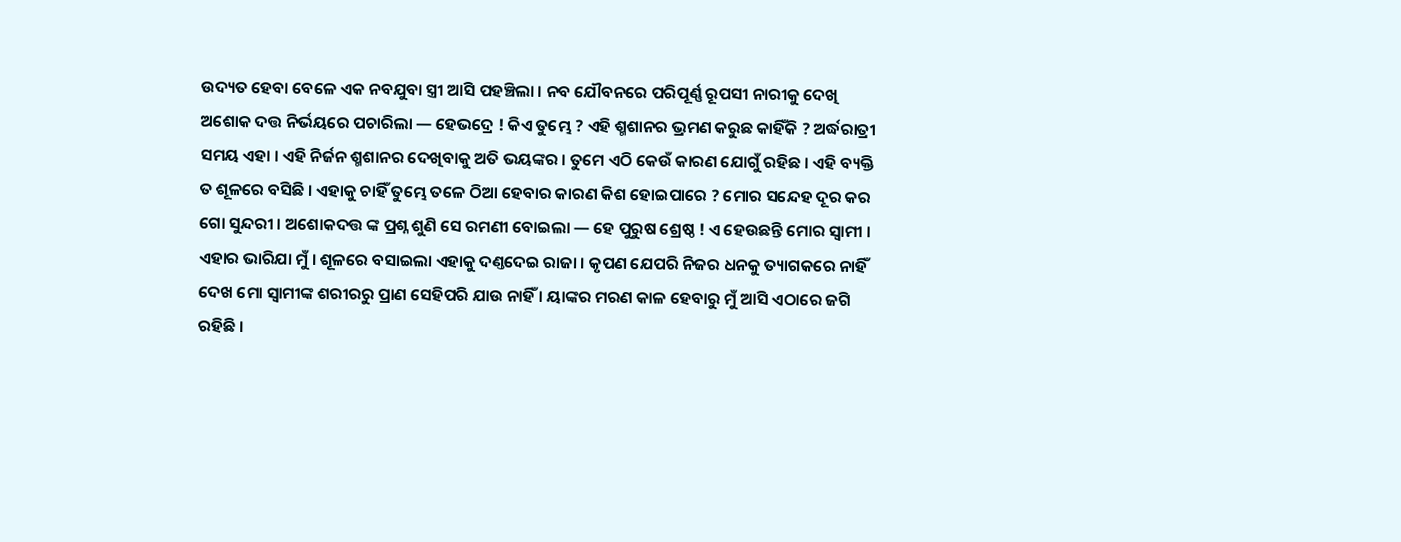ଉଦ୍ୟତ ହେବା ବେଳେ ଏକ ନବଯୁବା ସ୍ତ୍ରୀ ଆସି ପହଞ୍ଚିଲା । ନବ ଯୌବନରେ ପରିପୂର୍ଣ୍ଣ ରୂପସୀ ନାରୀକୁ ଦେଖି ଅଶୋକ ଦତ୍ତ ନିର୍ଭୟରେ ପଚାରିଲା — ହେଭଦ୍ରେ ! କିଏ ତୁମ୍ଭେ ? ଏହି ଶ୍ମଶାନର ଭ୍ରମଣ କରୁଛ କାହିଁକି ? ଅର୍ଦ୍ଧରାତ୍ରୀ ସମୟ ଏହା । ଏହି ନିର୍ଜନ ଶ୍ମଶାନର ଦେଖିବାକୁ ଅତି ଭୟଙ୍କର । ତୁମେ ଏଠି କେଉଁ କାରଣ ଯୋଗୁଁ ରହିଛ । ଏହି ବ୍ୟକ୍ତି ତ ଶୂଳରେ ବସିଛି । ଏହାକୁ ଚାହିଁ ତୁମ୍ଭେ ତଳେ ଠିଆ ହେବାର କାରଣ କିଶ ହୋଇପାରେ ? ମୋର ସନ୍ଦେହ ଦୂର କର ଗୋ ସୁନ୍ଦରୀ । ଅଶୋକଦତ୍ତ ଙ୍କ ପ୍ରଶ୍ନ ଶୁଣି ସେ ରମଣୀ ବୋଇଲା — ହେ ପୁରୁଷ ଶ୍ରେଷ୍ଠ ! ଏ ହେଉଛନ୍ତି ମୋର ସ୍ବାମୀ । ଏହାର ଭାରିଯା ମୁଁ । ଶୂଳରେ ବସାଇଲା ଏହାକୁ ଦଣ୍ତଦେଇ ରାଜା । କୃପଣ ଯେପରି ନିଜର ଧନକୁ ତ୍ୟାଗକରେ ନାହିଁ ଦେଖ ମୋ ସ୍ବାମୀଙ୍କ ଶରୀରରୁ ପ୍ରାଣ ସେହିପରି ଯାଉ ନାହିଁ । ୟାଙ୍କର ମରଣ କାଳ ହେବାରୁ ମୁଁ ଆସି ଏଠାରେ ଜଗି ରହିଛି ।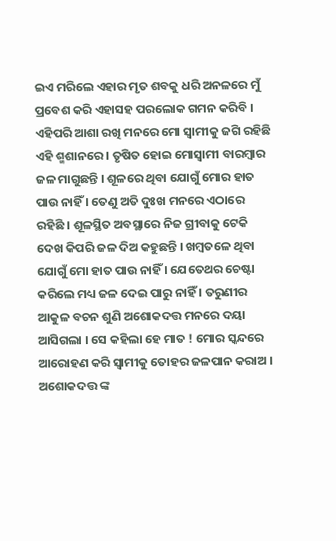ଇଏ ମରିଲେ ଏହାର ମୃତ ଶବକୁ ଧରି ଅନଳରେ ମୁଁ ପ୍ରବେଶ କରି ଏହାସହ ପରଲୋକ ଗମନ କରିବି । ଏହିପରି ଆଶା ରଖି ମନରେ ମୋ ସ୍ବାମୀକୁ ଜଗି ରହିଛି ଏହି ଶ୍ମଶାନରେ । ତୃଷିତ ହୋଇ ମୋସ୍ବାମୀ ବାରମ୍ବାର ଜଳ ମାଗୁଛନ୍ତି । ଶୂଳରେ ଥିବା ଯୋଗୁଁ ମୋର ହାତ ପାଉ ନାହିଁ । ତେଣୁ ଅତି ଦୁଃଖ ମନରେ ଏଠାରେ ରହିଛି । ଶୂଳସ୍ଥିତ ଅବସ୍ଥାରେ ନିଜ ଗ୍ରୀବାକୁ ଟେକି ଦେଖ କିପରି ଜଳ ଦିଅ କହୁଛନ୍ତି । ଖମ୍ବତଳେ ଥିବା ଯୋଗୁଁ ମୋ ହାତ ପାଉ ନାହିଁ । ଯେତେଥର ଚେଷ୍ଟା କରିଲେ ମଧ୍ୟ ଜଳ ଦେଇ ପାରୁ ନାହିଁ । ତରୁଣୀର ଆକୁଳ ବଚନ ଶୁଣି ଅଶୋକଦତ୍ତ ମନରେ ଦୟା ଆସିଗଲା । ସେ କହିଲା ହେ ମାତ ! ମୋର ସ୍କନ୍ଦରେ ଆରୋହଣ କରି ସ୍ବାମୀକୁ ତୋହର ଜଳପାନ କରାଅ । ଅଶୋକଦତ୍ତ ଙ୍କ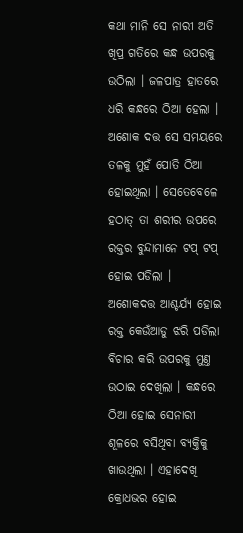କଥା ମାନି ସେ ନାରୀ ଅତି ଖିପ୍ର ଗତିରେ କନ୍ଧ ଉପରକୁ ଉଠିଲା । ଜଳପାତ୍ର ହାତରେ ଧରି କନ୍ଧରେ ଠିଆ ହେଲା । ଅଶୋକ ଦତ୍ତ ସେ ସମୟରେ ତଳକୁ ମୁହଁ ପୋତି ଠିଆ ହୋଇଥିଲା । ସେତେବେଳେ ହଠାତ୍ ତା ଶରୀର ଉପରେ ରକ୍ତର ବୁନ୍ଦାମାନେ ଟପ୍ ଟପ୍ ହୋଇ ପଡିଲା । ଅଶୋକଦତ୍ତ ଆଶ୍ଚର୍ଯ୍ୟ ହୋଇ ରକ୍ତ କେଉଁଆଡୁ ଝରି ପଡିଲା ବିଚାର କରି ଉପରକୁ ମୁଣ୍ତ ଉଠାଇ ଦେଖିଲା । କନ୍ଧରେ ଠିଆ ହୋଇ ସେନାରୀ ଶୂଳରେ ବସିଥିବା ବ୍ୟକ୍ତିକୁ ଖାଉଥିଲା । ଏହାଦେଖି କ୍ରୋଧଭର ହୋଇ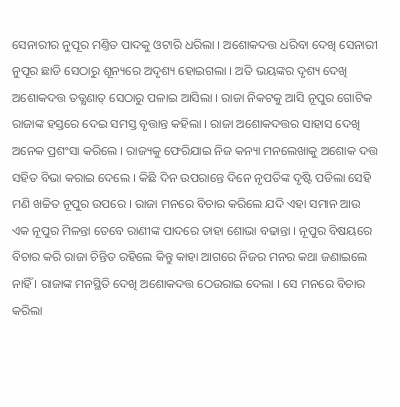ସେନାରୀର ନୁପୂର ମଣ୍ତିତ ପାଦକୁ ଓଟାରି ଧରିଲା । ଅଶୋକଦତ୍ତ ଧରିବା ଦେଖି ସେନାରୀ ନୁପୂର ଛାଡି ସେଠାରୁ ଶୂନ୍ୟରେ ଅଦୃଶ୍ୟ ହୋଇଗଲା । ଅତି ଭୟଙ୍କର ଦୃଶ୍ୟ ଦେଖି ଅଶୋକଦତ୍ତ ତତ୍କ୍ଷଣାତ୍ ସେଠାରୁ ପଳାଇ ଆସିଲା । ରାଜା ନିକଟକୁ ଆସି ନୂପୁର ଗୋଟିକ ରାଜାଙ୍କ ହସ୍ତରେ ଦେଇ ସମସ୍ତ ବୃତ୍ତାନ୍ତ କହିଲା । ରାଜା ଅଶୋକଦତ୍ତର ସାହାସ ଦେଖି ଅନେକ ପ୍ରଶଂସା କରିଲେ । ରାଜ୍ୟକୁ ଫେରିଯାଇ ନିଜ କନ୍ୟା ମନଲେଖାକୁ ଅଶୋକ ଦତ୍ତ ସହିତ ବିଭା କରାଇ ଦେଲେ । କିଛି ଦିନ ଉପରାନ୍ତେ ଦିନେ ନୃପତିଙ୍କ ଦୃଷ୍ଟି ପଡିଲା ସେହି ମଣି ଖଚ୍ଚିତ ନୂପୁର ଉପରେ । ରାଜା ମନରେ ବିଚାର କରିଲେ ଯଦି ଏହା ସମାନ ଆଉ ଏକ ନୂପୁର ମିଳନ୍ତା ତେବେ ରାଣୀଙ୍କ ପାଦରେ ତାହା ଶୋଭା ବଢାନ୍ତା । ନୂପୁର ବିଷୟରେ ବିଚାର କରି ରାଜା ଚିନ୍ତିତ ରହିଲେ କିନ୍ତୁ କାହା ଆଗରେ ନିଜର ମନର କଥା ଜଣାଇଲେ ନାହିଁ । ରାଜାଙ୍କ ମନସ୍ଥିତି ଦେଖି ଅଶୋକଦତ୍ତ ଠେଉରାଇ ଦେଲା । ସେ ମନରେ ବିଚାର କରିଲା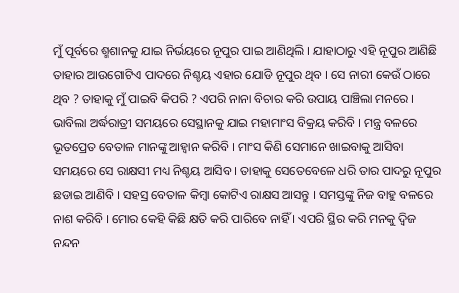ମୁଁ ପୂର୍ବରେ ଶ୍ମଶାନକୁ ଯାଇ ନିର୍ଭୟରେ ନୂପୁର ପାଇ ଆଣିଥିଲି । ଯାହାଠାରୁ ଏହି ନୂପୁର ଆଣିଛି ତାହାର ଆଉଗୋଟିଏ ପାଦରେ ନିଶ୍ଚୟ ଏହାର ଯୋଡି ନୂପୁର ଥିବ । ସେ ନାରୀ କେଉଁ ଠାରେ ଥିବ ? ତାହାକୁ ମୁଁ ପାଇବି କିପରି ? ଏପରି ନାନା ବିଚାର କରି ଉପାୟ ପାଞ୍ଚିଲା ମନରେ । ଭାବିଲା ଅର୍ଦ୍ଧରାତ୍ରୀ ସମୟରେ ସେସ୍ଥାନକୁ ଯାଇ ମହାମାଂସ ବିକ୍ରୟ କରିବି । ମନ୍ତ୍ର ବଳରେ ଭୂତପ୍ରେତ ବେତାଳ ମାନଙ୍କୁ ଆହ୍ବାନ କରିବି । ମାଂସ କିଣି ସେମାନେ ଖାଇବାକୁ ଆସିବା ସମୟରେ ସେ ରାକ୍ଷସୀ ମଧ୍ୟ ନିଶ୍ଚୟ ଆସିବ । ତାହାକୁ ସେତେବେଳେ ଧରି ତାର ପାଦରୁ ନୂପୁର ଛଡାଇ ଆଣିବି । ସହସ୍ର ବେତାଳ କିମ୍ବା କୋଟିଏ ରାକ୍ଷସ ଆସନ୍ତୁ । ସମସ୍ତଙ୍କୁ ନିଜ ବାହୁ ବଳରେ ନାଶ କରିବି । ମୋର କେହି କିଛି କ୍ଷତି କରି ପାରିବେ ନାହିଁ । ଏପରି ସ୍ଥିର କରି ମନକୁ ଦ୍ବିଜ ନନ୍ଦନ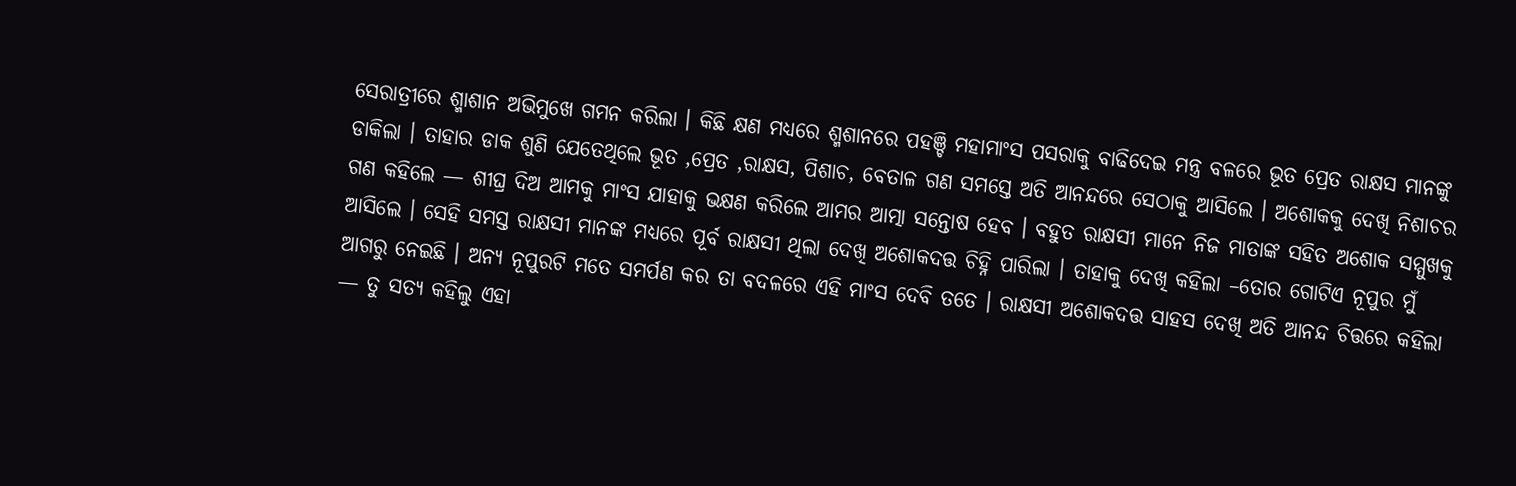ସେରାତ୍ରୀରେ ଶ୍ମାଶାନ ଅଭିମୁଖେ ଗମନ କରିଲା । କିଛି କ୍ଷଣ ମଧ୍ୟରେ ଶ୍ମଶାନରେ ପହଞ୍ଚି ମହାମାଂସ ପସରାକୁ ବାଢିଦେଇ ମନ୍ତ୍ର ବଳରେ ଭୂତ ପ୍ରେତ ରାକ୍ଷସ ମାନଙ୍କୁ ଡାକିଲା । ତାହାର ଡାକ ଶୁଣି ଯେତେଥିଲେ ଭୂତ ,ପ୍ରେତ ,ରାକ୍ଷସ, ପିଶାଚ, ବେତାଳ ଗଣ ସମସ୍ତେ ଅତି ଆନନ୍ଦରେ ସେଠାକୁ ଆସିଲେ । ଅଶୋକକୁ ଦେଖି ନିଶାଚର ଗଣ କହିଲେ — ଶୀଘ୍ର ଦିଅ ଆମକୁ ମାଂସ ଯାହାକୁ ଭକ୍ଷଣ କରିଲେ ଆମର ଆତ୍ମା ସନ୍ତୋଷ ହେବ । ବହୁତ ରାକ୍ଷସୀ ମାନେ ନିଜ ମାତାଙ୍କ ସହିତ ଅଶୋକ ସମ୍ମୁଖକୁ ଆସିଲେ । ସେହି ସମସ୍ତ ରାକ୍ଷସୀ ମାନଙ୍କ ମଧ୍ୟରେ ପୂର୍ବ ରାକ୍ଷସୀ ଥିଲା ଦେଖି ଅଶୋକଦତ୍ତ ଚିହ୍ନି ପାରିଲା । ତାହାକୁ ଦେଖି କହିଲା –ତୋର ଗୋଟିଏ ନୂପୁର ମୁଁ ଆଗରୁ ନେଇଛି । ଅନ୍ୟ ନୂପୁରଟି ମତେ ସମର୍ପଣ କର ତା ବଦଳରେ ଏହି ମାଂସ ଦେବି ତତେ । ରାକ୍ଷସୀ ଅଶୋକଦତ୍ତ ସାହସ ଦେଖି ଅତି ଆନନ୍ଦ ଚିତ୍ତରେ କହିଲା — ତୁ ସତ୍ୟ କହିଲୁ ଏହା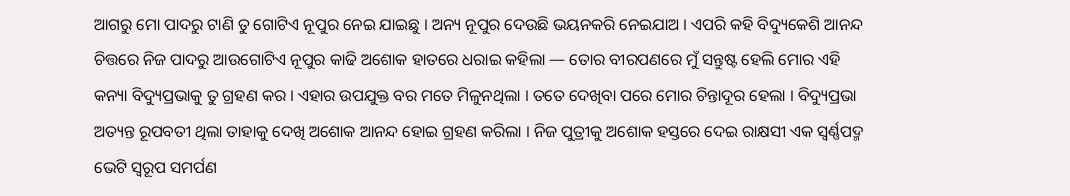ଆଗରୁ ମୋ ପାଦରୁ ଟାଣି ତୁ ଗୋଟିଏ ନୂପୁର ନେଇ ଯାଇଛୁ । ଅନ୍ୟ ନୂପୁର ଦେଉଛି ଭୟନକରି ନେଇଯାଅ । ଏପରି କହି ବିଦ୍ୟୁକେଶି ଆନନ୍ଦ ଚିତ୍ତରେ ନିଜ ପାଦରୁ ଆଉଗୋଟିଏ ନୂପୁର କାଢି ଅଶୋକ ହାତରେ ଧରାଇ କହିଲା — ତୋର ବୀରପଣରେ ମୁଁ ସନ୍ତୁଷ୍ଟ ହେଲି ମୋର ଏହି କନ୍ୟା ବିଦ୍ୟୁପ୍ରଭାକୁ ତୁ ଗ୍ରହଣ କର । ଏହାର ଉପଯୁକ୍ତ ବର ମତେ ମିଳୁନଥିଲା । ତତେ ଦେଖିବା ପରେ ମୋର ଚିନ୍ତାଦୂର ହେଲା । ବିଦ୍ୟୁପ୍ରଭା ଅତ୍ୟନ୍ତ ରୂପବତୀ ଥିଲା ତାହାକୁ ଦେଖି ଅଶୋକ ଆନନ୍ଦ ହୋଇ ଗ୍ରହଣ କରିଲା । ନିଜ ପୁତ୍ରୀକୁ ଅଶୋକ ହସ୍ତରେ ଦେଇ ରାକ୍ଷସୀ ଏକ ସ୍ବର୍ଣ୍ଣପଦ୍ମ ଭେଟି ସ୍ବରୂପ ସମର୍ପଣ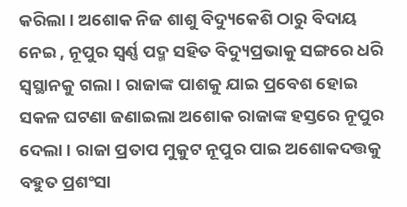କରିଲା । ଅଶୋକ ନିଜ ଶାଶୁ ବିଦ୍ୟୁକେଶି ଠାରୁ ବିଦାୟ ନେଇ , ନୂପୁର ସ୍ବର୍ଣ୍ଣ ପଦ୍ମ ସହିତ ବିଦ୍ୟୁପ୍ରଭାକୁ ସଙ୍ଗରେ ଧରି ସ୍ବସ୍ଥାନକୁ ଗଲା । ରାଜାଙ୍କ ପାଶକୁ ଯାଇ ପ୍ରବେଶ ହୋଇ ସକଳ ଘଟଣା ଜଣାଇଲା ଅଶୋକ ରାଜାଙ୍କ ହସ୍ତରେ ନୂପୁର ଦେଲା । ରାଜା ପ୍ରତାପ ମୁକୁଟ ନୂପୁର ପାଇ ଅଶୋକଦତ୍ତକୁ ବହୁତ ପ୍ରଶଂସା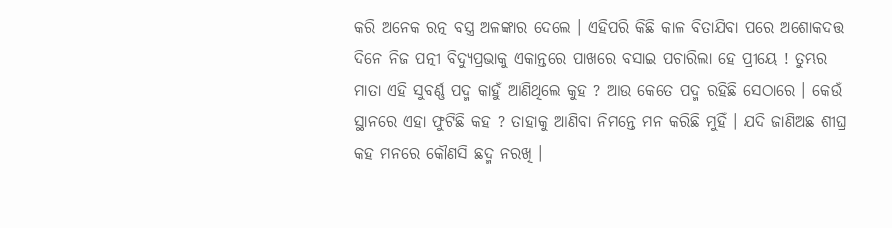କରି ଅନେକ ରତ୍ନ ବସ୍ତ୍ର ଅଳଙ୍କାର ଦେଲେ । ଏହିପରି କିଛି କାଳ ବିତାଯିବା ପରେ ଅଶୋକଦତ୍ତ ଦିନେ ନିଜ ପତ୍ନୀ ବିଦ୍ୟୁପ୍ରଭାକୁ ଏକାନ୍ତରେ ପାଖରେ ବସାଇ ପଚାରିଲା ହେ ପ୍ରୀୟେ ! ତୁମ୍ଭର ମାତା ଏହି ସୁବର୍ଣ୍ଣ ପଦ୍ମ କାହୁଁ ଆଣିଥିଲେ କୁହ ? ଆଉ କେତେ ପଦ୍ମ ରହିଛି ସେଠାରେ । କେଉଁ ସ୍ଥାନରେ ଏହା ଫୁଟିଛି କହ ? ତାହାକୁ ଆଣିବା ନିମନ୍ତେ ମନ କରିଛି ମୁହିଁ । ଯଦି ଜାଣିଅଛ ଶୀଘ୍ର କହ ମନରେ କୌଣସି ଛଦ୍ମ ନରଖି ।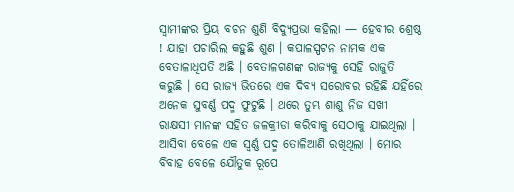ସ୍ବାମୀଙ୍କର ପ୍ରିୟ ବଚନ ଶୁଣି ବିଦ୍ୟୁପ୍ରଭା କହିଲା — ହେବୀର ଶ୍ରେଷ୍ଠ ! ଯାହା ପଚାରିଲ କହୁଛି ଶୁଣ । କପାଳସ୍ପଟନ ନାମକ ଏକ ବେତାଳାଧିପତି ଅଛି । ବେତାଳଗଣଙ୍କ ରାଜ୍ୟକୁ ସେହି ରାଜୁତି କରୁଛି । ସେ ରାଜ୍ୟ ଭିତରେ ଏକ ଦିବ୍ୟ ସରୋବର ରହିଛି ଯହିଁରେ ଅନେକ ସୁବର୍ଣ୍ଣ ପଦ୍ମ ଫୁଟୁଛି । ଥରେ ତୁମ୍ଭ ଶାଶୁ ନିଜ ସଖୀ ରାକ୍ଷସୀ ମାନଙ୍କ ସହିତ ଜଳକ୍ରୀଡା କରିବାକୁ ସେଠାକୁ ଯାଇଥିଲା । ଆସିବା ବେଳେ ଏକ ସ୍ବର୍ଣ୍ଣ ପଦ୍ମ ତୋଳିଆଣି ରଖିଥିଲା । ମୋର ବିବାହ ବେଳେ ଯୌତୁକ ରୂପେ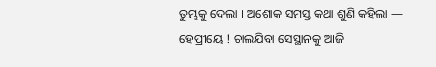ତୁମ୍ଭକୁ ଦେଲା । ଅଶୋକ ସମସ୍ତ କଥା ଶୁଣି କହିଲା — ହେପ୍ରୀୟେ ! ଚାଲଯିବା ସେସ୍ଥାନକୁ ଆଜି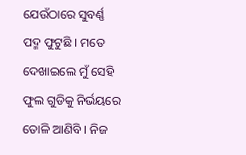ଯେଉଁଠାରେ ସୁବର୍ଣ୍ଣ ପଦ୍ମ ଫୁଟୁଛି । ମତେ ଦେଖାଇଲେ ମୁଁ ସେହି ଫୁଲ ଗୁଡିକୁ ନିର୍ଭୟରେ ତୋଳି ଆଣିବି । ନିଜ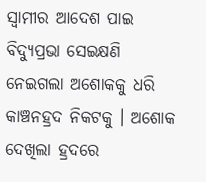ସ୍ବାମୀର ଆଦେଶ ପାଇ ବିଦ୍ୟୁପ୍ରଭା ସେଇକ୍ଷଣି ନେଇଗଲା ଅଶୋକକୁ ଧରି କାଞ୍ଚନହ୍ରଦ ନିକଟକୁ । ଅଶୋକ ଦେଖିଲା ହ୍ରଦରେ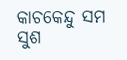କାଚକେନ୍ଦୁ ସମ ସୁଶ